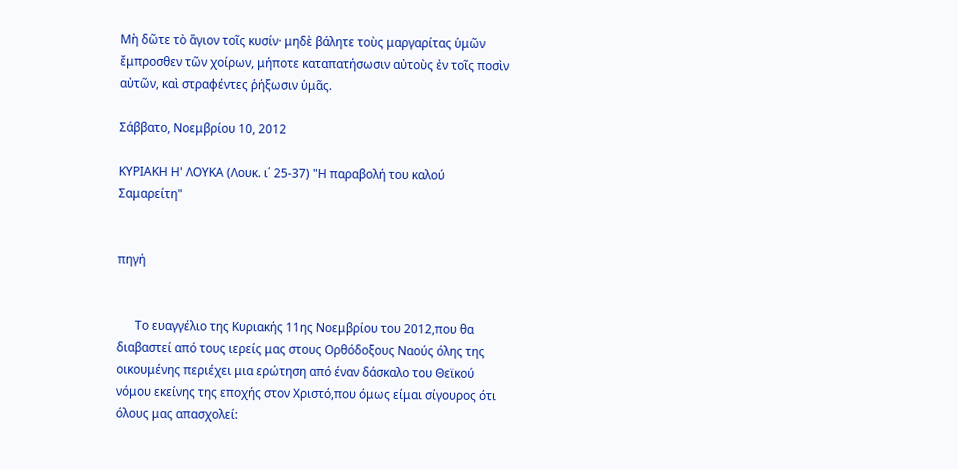Μὴ δῶτε τὸ ἅγιον τοῖς κυσίν· μηδὲ βάλητε τοὺς μαργαρίτας ὑμῶν ἔμπροσθεν τῶν χοίρων, μήποτε καταπατήσωσιν αὐτοὺς ἐν τοῖς ποσὶν αὐτῶν, καὶ στραφέντες ῥήξωσιν ὑμᾶς.

Σάββατο, Νοεμβρίου 10, 2012

ΚΥΡΙΑΚΗ Η' ΛΟΥΚΑ (Λουκ. ι΄ 25-37) "Η παραβολή του καλού Σαμαρείτη"


πηγή


      Το ευαγγέλιο της Κυριακής 11ης Νοεμβρίου του 2012,που θα διαβαστεί από τους ιερείς μας στους Ορθόδοξους Ναούς όλης της οικουμένης περιέχει μια ερώτηση από έναν δάσκαλο του Θεϊκού νόμου εκείνης της εποχής στον Χριστό,που όμως είμαι σίγουρος ότι όλους μας απασχολεί: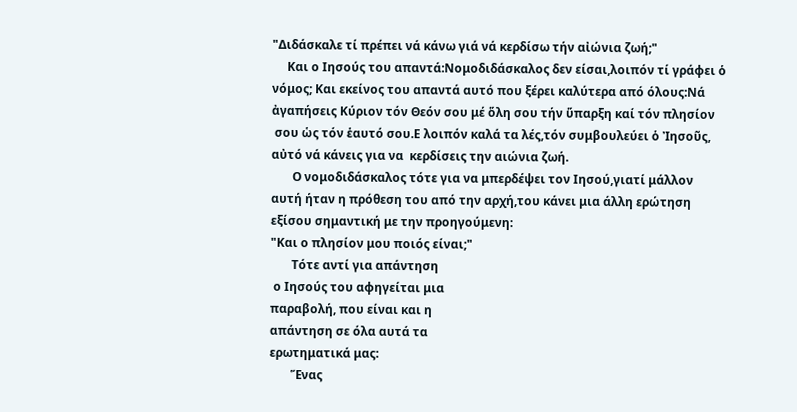"Διδάσκαλε τί πρέπει νά κάνω γιά νά κερδίσω τήν αἰώνια ζωή;"
     Και ο Ιησούς του απαντά:Νομοδιδάσκαλος δεν είσαι,λοιπόν τί γράφει ὁ νόμος; Και εκείνος του απαντά αυτό που ξέρει καλύτερα από όλους:Νά ἀγαπήσεις Κύριον τόν Θεόν σου μέ ὅλη σου τήν ὕπαρξη καί τόν πλησίον
 σου ὡς τόν ἑαυτό σου.Ε λοιπόν καλά τα λές,τόν συμβουλεύει ὁ Ἰησοῦς,
αὐτό νά κάνεις για να  κερδίσεις την αιώνια ζωή.
       Ο νομοδιδάσκαλος τότε για να μπερδέψει τον Ιησού,γιατί μάλλον
αυτή ήταν η πρόθεση του από την αρχή,του κάνει μια άλλη ερώτηση
εξίσου σημαντική με την προηγούμενη:
"Και ο πλησίον μου ποιός είναι;"
       Τότε αντί για απάντηση
 ο Ιησούς του αφηγείται μια
παραβολή, που είναι και η
απάντηση σε όλα αυτά τα
ερωτηματικά μας:
       Ἕνας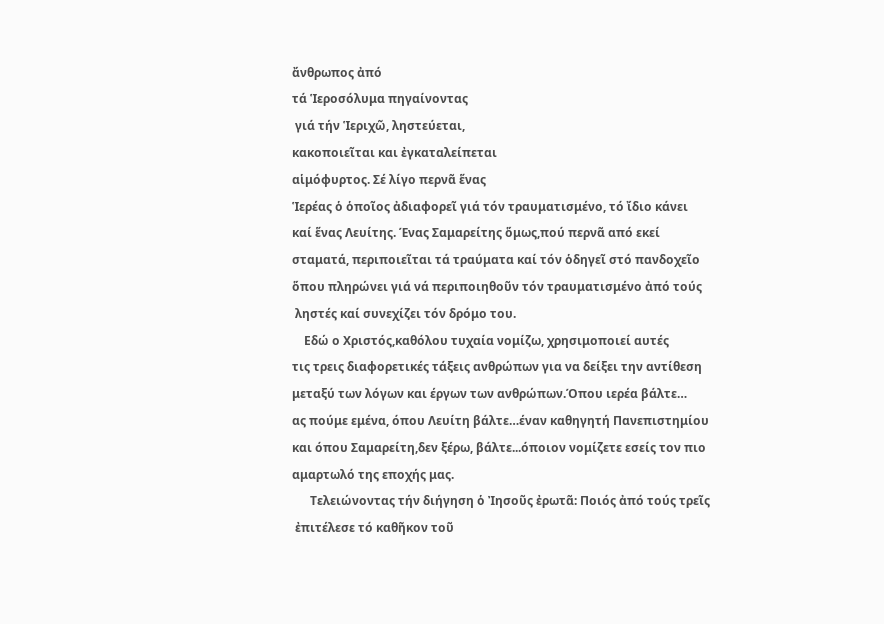ἄνθρωπος ἀπό
τά Ἱεροσόλυμα πηγαίνοντας
 γιά τήν Ἱεριχῶ, ληστεύεται,
κακοποιεῖται και ἐγκαταλείπεται
αἱμόφυρτος. Σέ λίγο περνᾶ ἕνας
Ἱερέας ὁ ὁποῖος ἀδιαφορεῖ γιά τόν τραυματισμένο, τό ἴδιο κάνει
καί ἕνας Λευίτης. Ένας Σαμαρείτης ὅμως,πού περνᾶ από εκεί
σταματά, περιποιεῖται τά τραύματα καί τόν ὁδηγεῖ στό πανδοχεῖο
ὅπου πληρώνει γιά νά περιποιηθοῦν τόν τραυματισμένο ἀπό τούς
 ληστές καί συνεχίζει τόν δρόμο του.
    Εδώ ο Χριστός,καθόλου τυχαία νομίζω, χρησιμοποιεί αυτές
τις τρεις διαφορετικές τάξεις ανθρώπων για να δείξει την αντίθεση
μεταξύ των λόγων και έργων των ανθρώπων.Όπου ιερέα βάλτε…
ας πούμε εμένα, όπου Λευίτη βάλτε…έναν καθηγητή Πανεπιστημίου
και όπου Σαμαρείτη,δεν ξέρω, βάλτε...όποιον νομίζετε εσείς τον πιο
αμαρτωλό της εποχής μας.
      Τελειώνοντας τήν διήγηση ὁ Ἰησοῦς ἐρωτᾶ: Ποιός ἀπό τούς τρεῖς
 ἐπιτέλεσε τό καθῆκον τοῦ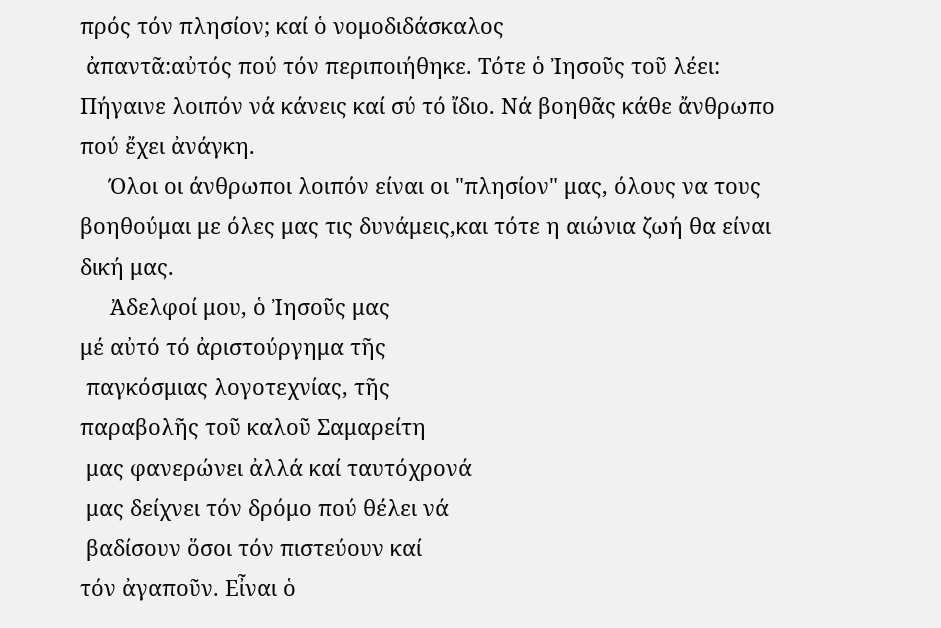πρός τόν πλησίον; καί ὁ νομοδιδάσκαλος
 ἀπαντᾶ:αὐτός πού τόν περιποιήθηκε. Τότε ὁ Ἰησοῦς τοῦ λέει:
Πήγαινε λοιπόν νά κάνεις καί σύ τό ἴδιο. Νά βοηθᾶς κάθε ἄνθρωπο
πού ἔχει ἀνάγκη.
     Όλοι οι άνθρωποι λοιπόν είναι οι "πλησίον" μας, όλους να τους
βοηθούμαι με όλες μας τις δυνάμεις,και τότε η αιώνια ζωή θα είναι
δική μας.
     Ἀδελφοί μου, ὁ Ἰησοῦς μας
μέ αὐτό τό ἀριστούργημα τῆς
 παγκόσμιας λογοτεχνίας, τῆς
παραβολῆς τοῦ καλοῦ Σαμαρείτη
 μας φανερώνει ἀλλά καί ταυτόχρονά
 μας δείχνει τόν δρόμο πού θέλει νά
 βαδίσουν ὅσοι τόν πιστεύουν καί
τόν ἀγαποῦν. Εἶναι ὁ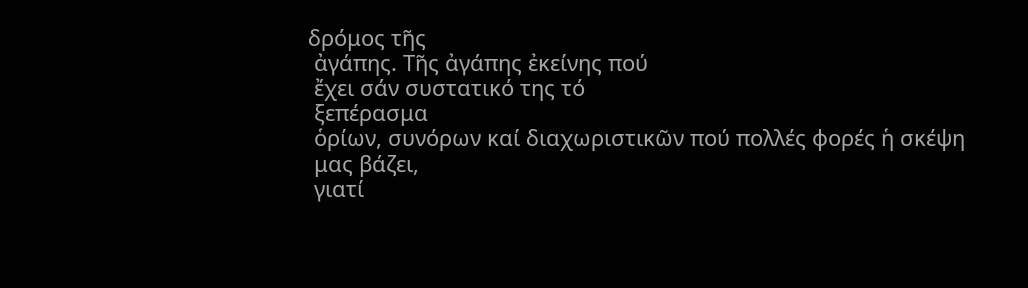δρόμος τῆς
 ἀγάπης. Τῆς ἀγάπης ἐκείνης πού
 ἔχει σάν συστατικό της τό
 ξεπέρασμα
 ὁρίων, συνόρων καί διαχωριστικῶν πού πολλές φορές ἡ σκέψη
 μας βάζει,
 γιατί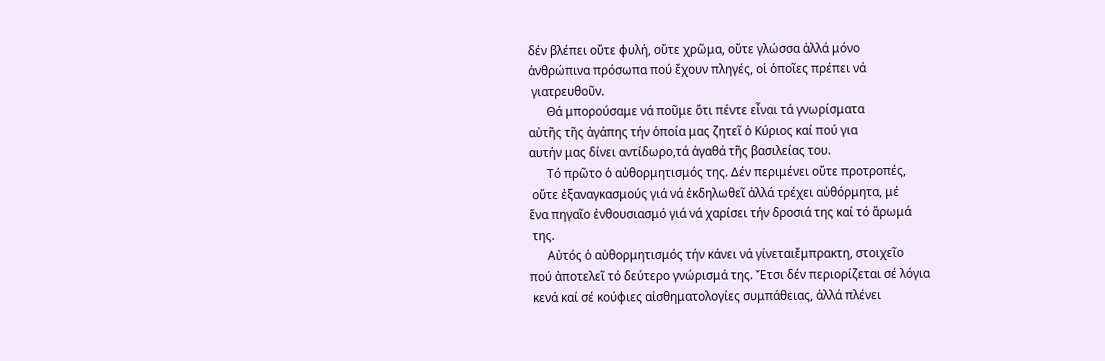δέν βλέπει οὔτε φυλή, οὔτε χρῶμα, οὔτε γλώσσα ἀλλά μόνο
ἀνθρώπινα πρόσωπα πού ἔχουν πληγές, οἱ ὁποῖες πρέπει νά
 γιατρευθοῦν.
      Θά μπορούσαμε νά ποῦμε ὅτι πέντε εἶναι τά γνωρίσματα
αὐτῆς τῆς ἀγάπης τήν ὁποία μας ζητεῖ ὁ Κύριος καί πού για
αυτήν μας δίνει αντίδωρο,τά ἀγαθά τῆς βασιλείας του.
      Τό πρῶτο ὁ αὐθορμητισμός της. Δέν περιμένει οὔτε προτροπές,
 οὔτε ἐξαναγκασμούς γιά νά ἐκδηλωθεῖ ἀλλά τρέχει αὐθόρμητα, μέ
ἕνα πηγαῖο ἐνθουσιασμό γιά νά χαρίσει τήν δροσιά της καί τό ἄρωμά
 της.
      Αὐτός ὁ αὐθορμητισμός τήν κάνει νά γίνεταιἔμπρακτη, στοιχεῖο
πού ἀποτελεῖ τό δεύτερο γνώρισμά της. Ἔτσι δέν περιορίζεται σέ λόγια
 κενά καί σέ κούφιες αἰσθηματολογίες συμπάθειας, ἀλλά πλένει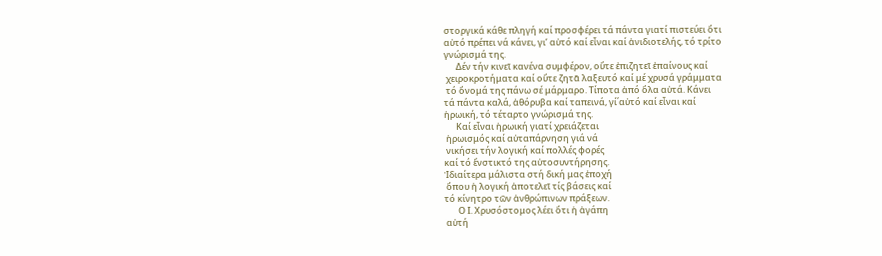στοργικά κάθε πληγή καί προσφέρει τά πάντα γιατί πιστεύει ὅτι
αὐτό πρέπει νά κάνει, γι’ αὐτό καί εἶναι καί ἀνιδιοτελής, τό τρίτο
γνώρισμά της.
      Δέν τήν κινεῖ κανένα συμφέρον, οὔτε ἐπιζητεῖ ἐπαίνους καί
 χειροκροτήματα καί οὔτε ζητᾶ λαξευτό καί μέ χρυσά γράμματα
 τό ὄνομά της πάνω σέ μάρμαρο. Τίποτα ἀπό ὅλα αὐτά. Κάνει
τά πάντα καλά, ἀθόρυβα καί ταπεινά, γί΄αὐτό καί εἶναι καί
ἡρωική, τό τέταρτο γνώρισμά της.
      Καί εἶναι ἡρωική γιατί χρειάζεται
 ἡρωισμός καί αὐταπάρνηση γιά νά
 νικήσει τήν λογική καί πολλές φορές
καί τό ἔνστικτό της αὐτοσυντήρησης.
Ἰδιαίτερα μάλιστα στή δική μας ἐποχή
 ὅπου ἡ λογική ἀποτελεῖ τίς βάσεις καί
τό κίνητρο τῶν ἀνθρώπινων πράξεων.
       Ο Ι. Χρυσόστομος λέει ὅτι ἡ ἀγάπη
 αὐτή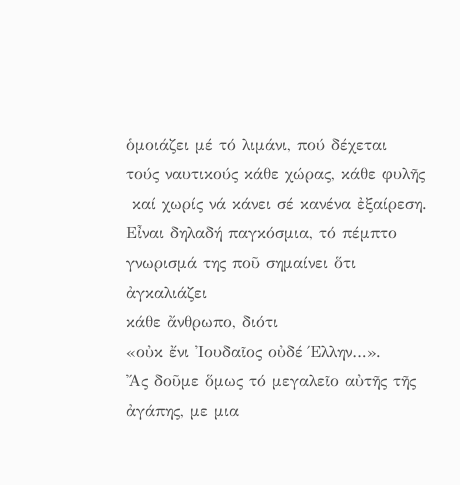ὁμοιάζει μέ τό λιμάνι, πού δέχεται
τούς ναυτικούς κάθε χώρας, κάθε φυλῆς
 καί χωρίς νά κάνει σέ κανένα ἐξαίρεση.
Εἶναι δηλαδή παγκόσμια, τό πέμπτο
γνωρισμά της ποῦ σημαίνει ὅτι ἀγκαλιάζει
κάθε ἄνθρωπο, διότι
«οὐκ ἔνι Ἰουδαῖος οὐδέ Έλλην…».
Ἄς δοῦμε ὅμως τό μεγαλεῖο αὐτῆς τῆς ἀγάπης, με μια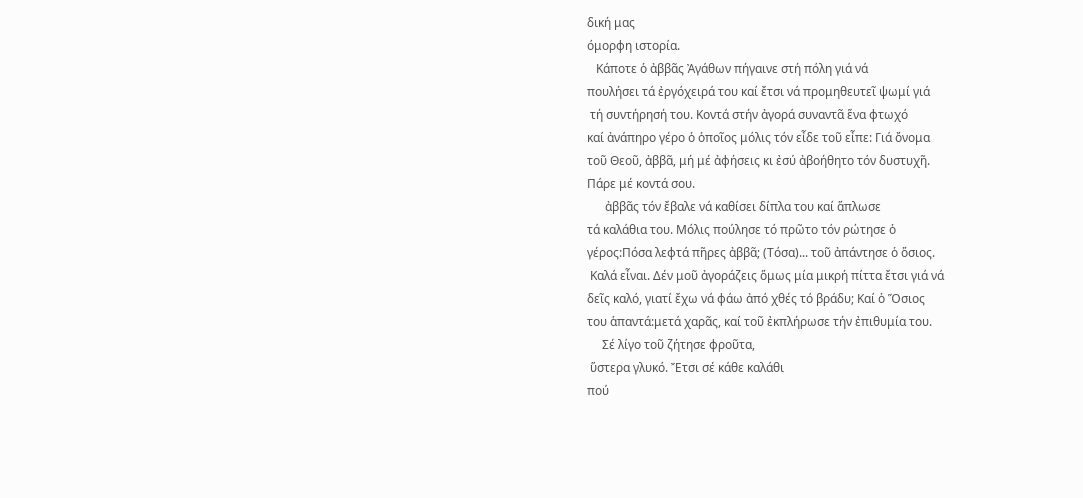δική μας
όμορφη ιστορία.
   Κάποτε ὁ ἀββᾶς Ἀγάθων πήγαινε στή πόλη γιά νά
πουλήσει τά ἐργόχειρά του καί ἔτσι νά προμηθευτεῖ ψωμί γιά
 τή συντήρησή του. Κοντά στήν ἀγορά συναντᾶ ἕνα φτωχό
καί ἀνάπηρο γέρο ὁ ὁποῖος μόλις τόν εἶδε τοῦ εἶπε: Γιά ὄνομα
τοῦ Θεοῦ, ἀββᾶ, μή μέ ἀφήσεις κι ἐσύ ἀβοήθητο τόν δυστυχῆ.
Πάρε μέ κοντά σου.
      ἀββᾶς τόν ἔβαλε νά καθίσει δίπλα του καί ἅπλωσε
τά καλάθια του. Μόλις πούλησε τό πρῶτο τόν ρώτησε ὁ
γέρος:Πόσα λεφτά πῆρες ἀββᾶ; (Τόσα)... τοῦ ἀπάντησε ὁ ὅσιος.
 Καλά εἶναι. Δέν μοῦ ἀγοράζεις ὅμως μία μικρή πίττα ἔτσι γιά νά
δεῖς καλό, γιατί ἔχω νά φάω ἀπό χθές τό βράδυ; Καί ὁ Ὅσιος
του ἁπαντά:μετά χαρᾶς, καί τοῦ ἐκπλήρωσε τήν ἐπιθυμία του.
     Σέ λίγο τοῦ ζήτησε φροῦτα,
 ὕστερα γλυκό. Ἔτσι σέ κάθε καλάθι
πού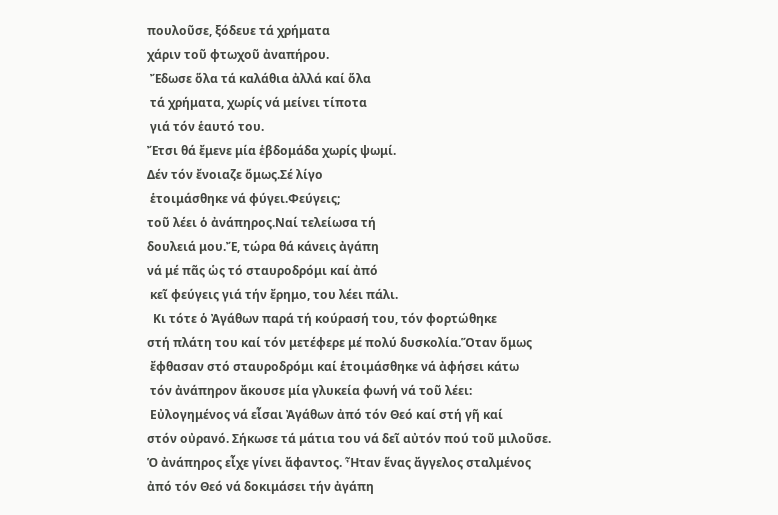πουλοῦσε, ξόδευε τά χρήματα
χάριν τοῦ φτωχοῦ ἀναπήρου.
 Ἔδωσε ὅλα τά καλάθια ἀλλά καί ὅλα
 τά χρήματα, χωρίς νά μείνει τίποτα
 γιά τόν ἑαυτό του.
Ἔτσι θά ἔμενε μία ἑβδομάδα χωρίς ψωμί.
Δέν τόν ἔνοιαζε ὅμως.Σέ λίγο
 ἑτοιμάσθηκε νά φύγει.Φεύγεις;
τοῦ λέει ὁ ἀνάπηρος.Ναί τελείωσα τή
δουλειά μου.Ἔ, τώρα θά κάνεις ἀγάπη
νά μέ πᾶς ὡς τό σταυροδρόμι καί ἀπό
 κεῖ φεύγεις γιά τήν ἔρημο, του λέει πάλι.
  Κι τότε ὁ Ἀγάθων παρά τή κούρασή του, τόν φορτώθηκε
στή πλάτη του καί τόν μετέφερε μέ πολύ δυσκολία.Ὅταν ὅμως
 ἔφθασαν στό σταυροδρόμι καί ἑτοιμάσθηκε νά ἀφήσει κάτω
 τόν ἀνάπηρον ἄκουσε μία γλυκεία φωνή νά τοῦ λέει:
 Εὐλογημένος νά εἶσαι Ἀγάθων ἀπό τόν Θεό καί στή γῆ καί
στόν οὐρανό. Σήκωσε τά μάτια του νά δεῖ αὐτόν πού τοῦ μιλοῦσε.
Ὁ ἀνάπηρος εἶχε γίνει ἄφαντος. Ἦταν ἕνας ἄγγελος σταλμένος
ἀπό τόν Θεό νά δοκιμάσει τήν ἀγάπη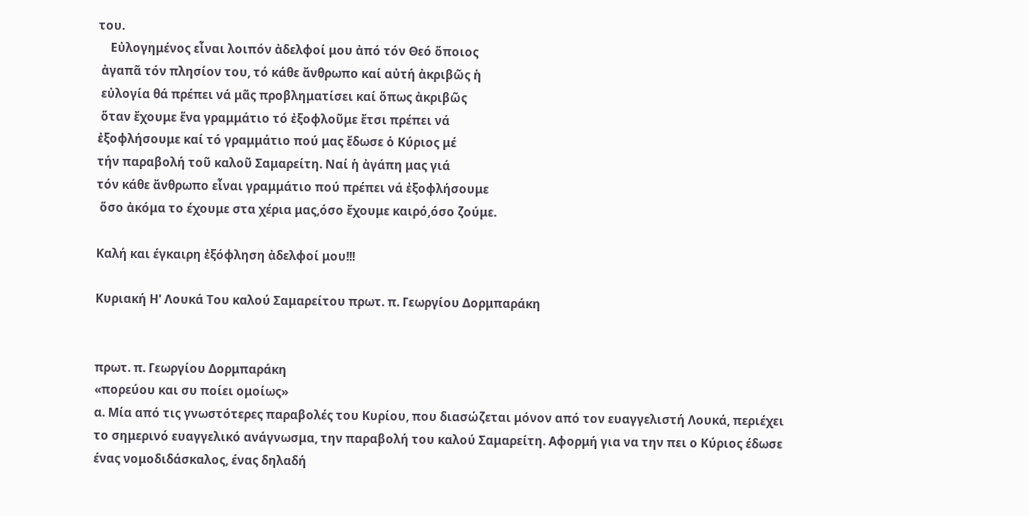του.
    Εὐλογημένος εἶναι λοιπόν ἀδελφοί μου ἀπό τόν Θεό ὅποιος
 ἀγαπᾶ τόν πλησίον του, τό κάθε ἄνθρωπο καί αὐτή ἀκριβῶς ἡ
 εὐλογία θά πρέπει νά μᾶς προβληματίσει καί ὅπως ἀκριβῶς
 ὅταν ἔχουμε ἕνα γραμμάτιο τό ἐξοφλοῦμε ἔτσι πρέπει νά
ἐξοφλήσουμε καί τό γραμμάτιο πού μας ἔδωσε ὁ Κύριος μέ
τήν παραβολή τοῦ καλοῦ Σαμαρείτη. Ναί ἡ ἀγάπη μας γιά
τόν κάθε ἄνθρωπο εἶναι γραμμάτιο πού πρέπει νά ἐξοφλήσουμε
 ὅσο ἀκόμα το έχουμε στα χέρια μας,όσο ἔχουμε καιρό,όσο ζούμε.

Καλή και έγκαιρη ἐξόφληση ἀδελφοί μου!!!

Κυριακή Η' Λουκά Του καλού Σαμαρείτου πρωτ. π. Γεωργίου Δορμπαράκη


πρωτ. π. Γεωργίου Δορμπαράκη
«πορεύου και συ ποίει ομοίως»
α. Μία από τις γνωστότερες παραβολές του Κυρίου, που διασώζεται μόνον από τον ευαγγελιστή Λουκά, περιέχει το σημερινό ευαγγελικό ανάγνωσμα, την παραβολή του καλού Σαμαρείτη. Αφορμή για να την πει ο Κύριος έδωσε ένας νομοδιδάσκαλος, ένας δηλαδή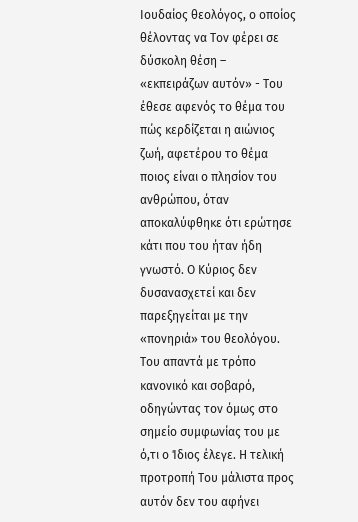Ιουδαίος θεολόγος, ο οποίος θέλοντας να Τον φέρει σε δύσκολη θέση – «εκπειράζων αυτόν» - Του έθεσε αφενός το θέμα του πώς κερδίζεται η αιώνιος ζωή, αφετέρου το θέμα ποιος είναι ο πλησίον του ανθρώπου, όταν αποκαλύφθηκε ότι ερώτησε κάτι που του ήταν ήδη γνωστό. Ο Κύριος δεν δυσανασχετεί και δεν παρεξηγείται με την «πονηριά» του θεολόγου. Του απαντά με τρόπο κανονικό και σοβαρό, οδηγώντας τον όμως στο σημείο συμφωνίας του με ό,τι ο Ίδιος έλεγε. Η τελική προτροπή Του μάλιστα προς αυτόν δεν του αφήνει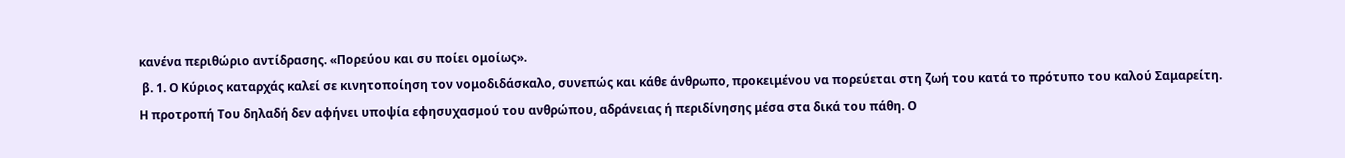κανένα περιθώριο αντίδρασης. «Πορεύου και συ ποίει ομοίως».
 β. 1. Ο Κύριος καταρχάς καλεί σε κινητοποίηση τον νομοδιδάσκαλο, συνεπώς και κάθε άνθρωπο, προκειμένου να πορεύεται στη ζωή του κατά το πρότυπο του καλού Σαμαρείτη.
Η προτροπή Του δηλαδή δεν αφήνει υποψία εφησυχασμού του ανθρώπου, αδράνειας ή περιδίνησης μέσα στα δικά του πάθη. Ο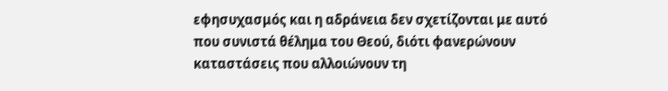εφησυχασμός και η αδράνεια δεν σχετίζονται με αυτό που συνιστά θέλημα του Θεού, διότι φανερώνουν καταστάσεις που αλλοιώνουν τη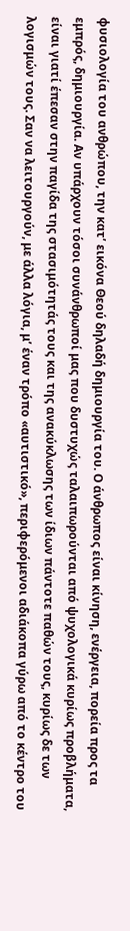φυσιολογία του ανθρώπου, την κατ’ εικόνα Θεού δηλαδή δημιουργία του. Ο άνθρωπος είναι κίνηση, ενέργεια, πορεία προς τα εμπρός, δημιουργία. Αν υπάρχουν τόσοι συνάνθρωποί μας που δυστυχώς ταλαιπωρούνται από ψυχολογικά κυρίως προβλήματα, είναι γιατί έπεσαν στην παγίδα της στασιμότητάς τους και της ανακύκλωσης των ίδιων πάντοτε παθών τους, κυρίως δε των λογισμών τους. Σαν να λειτουργούν, με άλλα λόγια, μ’ έναν τρόπο «αυτιστικό», περιφερόμενοι αδιάκοπα γύρω από το κέντρο του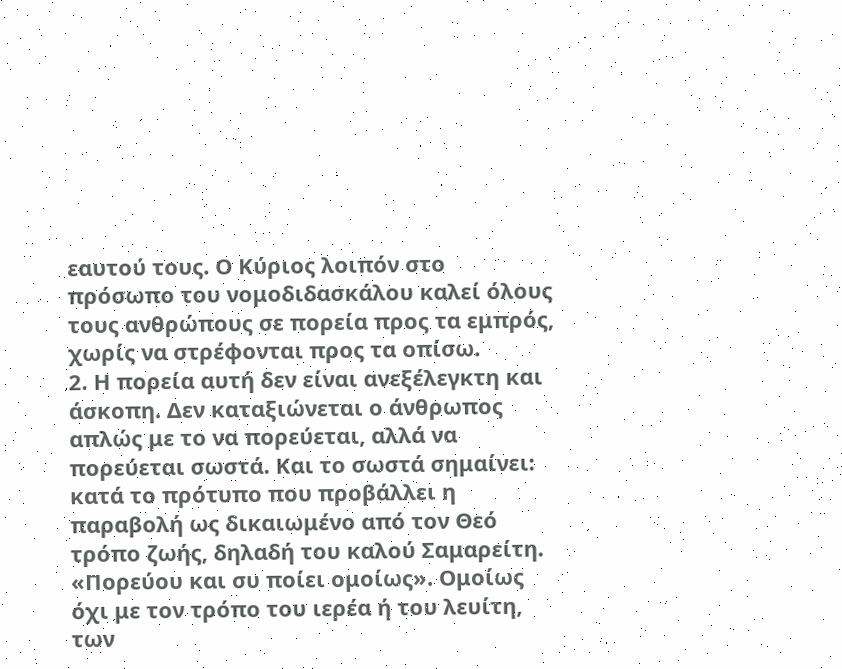εαυτού τους. Ο Κύριος λοιπόν στο πρόσωπο του νομοδιδασκάλου καλεί όλους τους ανθρώπους σε πορεία προς τα εμπρός, χωρίς να στρέφονται προς τα οπίσω.
2. Η πορεία αυτή δεν είναι ανεξέλεγκτη και άσκοπη. Δεν καταξιώνεται ο άνθρωπος απλώς με το να πορεύεται, αλλά να πορεύεται σωστά. Και το σωστά σημαίνει: κατά το πρότυπο που προβάλλει η παραβολή ως δικαιωμένο από τον Θεό τρόπο ζωής, δηλαδή του καλού Σαμαρείτη. «Πορεύου και συ ποίει ομοίως». Ομοίως όχι με τον τρόπο του ιερέα ή του λευίτη, των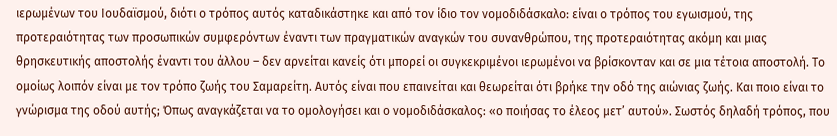ιερωμένων του Ιουδαϊσμού, διότι ο τρόπος αυτός καταδικάστηκε και από τον ίδιο τον νομοδιδάσκαλο: είναι ο τρόπος του εγωισμού, της προτεραιότητας των προσωπικών συμφερόντων έναντι των πραγματικών αναγκών του συνανθρώπου, της προτεραιότητας ακόμη και μιας θρησκευτικής αποστολής έναντι του άλλου – δεν αρνείται κανείς ότι μπορεί οι συγκεκριμένοι ιερωμένοι να βρίσκονταν και σε μια τέτοια αποστολή. Το ομοίως λοιπόν είναι με τον τρόπο ζωής του Σαμαρείτη. Αυτός είναι που επαινείται και θεωρείται ότι βρήκε την οδό της αιώνιας ζωής. Και ποιο είναι το γνώρισμα της οδού αυτής; Όπως αναγκάζεται να το ομολογήσει και ο νομοδιδάσκαλος: «ο ποιήσας το έλεος μετ’ αυτού». Σωστός δηλαδή τρόπος, που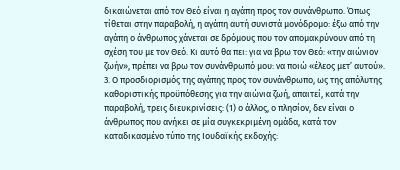δικαιώνεται από τον Θεό είναι η αγάπη προς τον συνάνθρωπο. Όπως τίθεται στην παραβολή, η αγάπη αυτή συνιστά μονόδρομο: έξω από την αγάπη ο άνθρωπος χάνεται σε δρόμους που τον απομακρύνουν από τη σχέση του με τον Θεό. Κι αυτό θα πει: για να βρω τον Θεό: «την αιώνιον ζωήν», πρέπει να βρω τον συνάνθρωπό μου: να ποιώ «έλεος μετ’ αυτού».
3. Ο προσδιορισμός της αγάπης προς τον συνάνθρωπο, ως της απόλυτης καθοριστικής προϋπόθεσης για την αιώνια ζωή, απαιτεί, κατά την παραβολή, τρεις διευκρινίσεις: (1) ο άλλος, ο πλησίον, δεν είναι ο άνθρωπος που ανήκει σε μία συγκεκριμένη ομάδα, κατά τον καταδικασμένο τύπο της Ιουδαϊκής εκδοχής: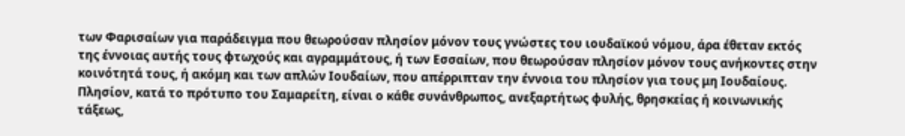των Φαρισαίων για παράδειγμα που θεωρούσαν πλησίον μόνον τους γνώστες του ιουδαϊκού νόμου, άρα έθεταν εκτός της έννοιας αυτής τους φτωχούς και αγραμμάτους, ή των Εσσαίων, που θεωρούσαν πλησίον μόνον τους ανήκοντες στην κοινότητά τους, ή ακόμη και των απλών Ιουδαίων, που απέρριπταν την έννοια του πλησίον για τους μη Ιουδαίους. Πλησίον, κατά το πρότυπο του Σαμαρείτη, είναι ο κάθε συνάνθρωπος, ανεξαρτήτως φυλής, θρησκείας ή κοινωνικής τάξεως,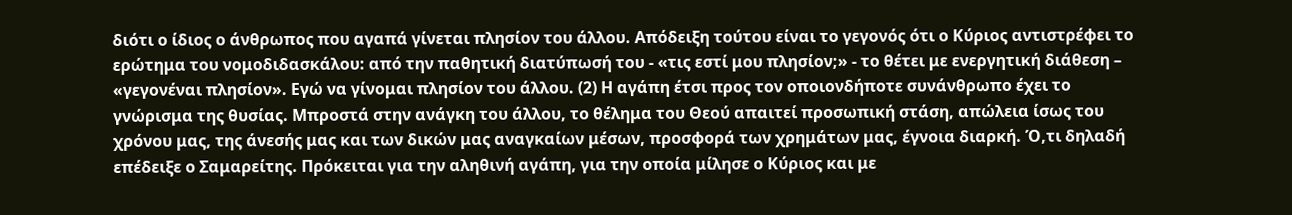διότι ο ίδιος ο άνθρωπος που αγαπά γίνεται πλησίον του άλλου. Απόδειξη τούτου είναι το γεγονός ότι ο Κύριος αντιστρέφει το ερώτημα του νομοδιδασκάλου: από την παθητική διατύπωσή του - «τις εστί μου πλησίον;» - το θέτει με ενεργητική διάθεση – «γεγονέναι πλησίον». Εγώ να γίνομαι πλησίον του άλλου. (2) Η αγάπη έτσι προς τον οποιονδήποτε συνάνθρωπο έχει το γνώρισμα της θυσίας. Μπροστά στην ανάγκη του άλλου, το θέλημα του Θεού απαιτεί προσωπική στάση, απώλεια ίσως του χρόνου μας, της άνεσής μας και των δικών μας αναγκαίων μέσων, προσφορά των χρημάτων μας, έγνοια διαρκή. Ό,τι δηλαδή επέδειξε ο Σαμαρείτης. Πρόκειται για την αληθινή αγάπη, για την οποία μίλησε ο Κύριος και με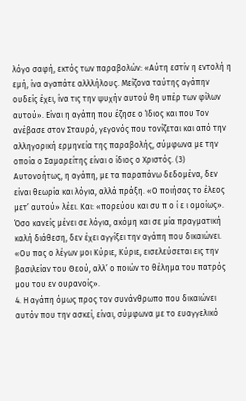λόγο σαφή, εκτός των παραβολών: «Αύτη εστίν η εντολή η εμή, ίνα αγαπάτε αλλλήλους. Μείζονα ταύτης αγάπην ουδείς έχει, ίνα τις την ψυχήν αυτού θη υπέρ των φίλων αυτού». Είναι η αγάπη που έζησε ο Ίδιος και που Τον ανέβασε στον Σταυρό, γεγονός που τονίζεται και από την αλληγορική ερμηνεία της παραβολής, σύμφωνα με την οποία ο Σαμαρείτης είναι ο ίδιος ο Χριστός. (3) Αυτονοήτως, η αγάπη, με τα παραπάνω δεδομένα, δεν είναι θεωρία και λόγια, αλλά πράξη. «Ο ποιήσας το έλεος μετ’ αυτού» λέει. Και: «πορεύου και συ π ο ί ε ι ομοίως». Όσο κανείς μένει σε λόγια, ακόμη και σε μία πραγματική καλή διάθεση, δεν έχει αγγίξει την αγάπη που δικαιώνει. «Ου πας ο λέγων μοι Κύριε, Κύριε, εισελεύσεται εις την βασιλείαν του Θεού, αλλ’ ο ποιών το θέλημα του πατρός μου του εν ουρανοίς».
4. Η αγάπη όμως προς τον συνάνθρωπο που δικαιώνει αυτόν που την ασκεί, είναι, σύμφωνα με το ευαγγελικό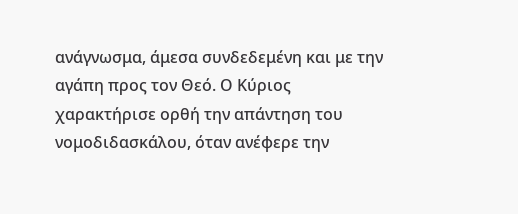ανάγνωσμα, άμεσα συνδεδεμένη και με την αγάπη προς τον Θεό. Ο Κύριος χαρακτήρισε ορθή την απάντηση του νομοδιδασκάλου, όταν ανέφερε την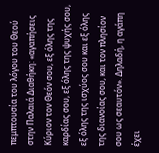πεμπτουσία του λόγου του Θεού στην Παλαιά Διαθήκη: «αγαπήσεις Κύριον τον Θεόν σου, εξ όλης της καρδίας σου, εξ όλης της ψυχής σου, εξ όλης της ισχύος σου και εξ όλης της διανοίας σου, και τον πλησίον σου ως σεαυτόν». Δηλαδή, η αγάπη έχει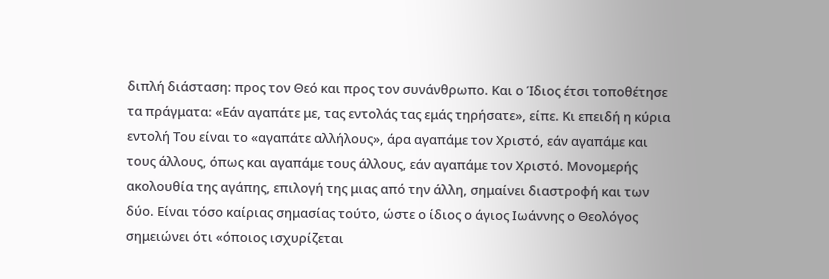διπλή διάσταση: προς τον Θεό και προς τον συνάνθρωπο. Και ο Ίδιος έτσι τοποθέτησε τα πράγματα: «Εάν αγαπάτε με, τας εντολάς τας εμάς τηρήσατε», είπε. Κι επειδή η κύρια εντολή Του είναι το «αγαπάτε αλλήλους», άρα αγαπάμε τον Χριστό, εάν αγαπάμε και τους άλλους, όπως και αγαπάμε τους άλλους, εάν αγαπάμε τον Χριστό. Μονομερής ακολουθία της αγάπης, επιλογή της μιας από την άλλη, σημαίνει διαστροφή και των δύο. Είναι τόσο καίριας σημασίας τούτο, ώστε ο ίδιος ο άγιος Ιωάννης ο Θεολόγος σημειώνει ότι «όποιος ισχυρίζεται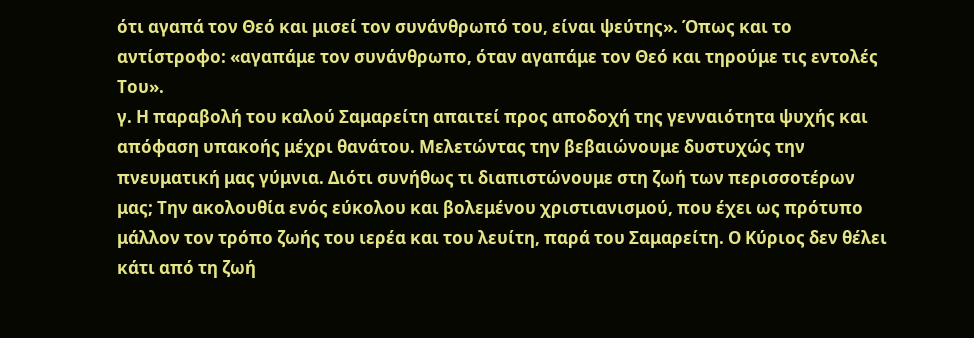ότι αγαπά τον Θεό και μισεί τον συνάνθρωπό του, είναι ψεύτης». Όπως και το αντίστροφο: «αγαπάμε τον συνάνθρωπο, όταν αγαπάμε τον Θεό και τηρούμε τις εντολές Του».
γ. Η παραβολή του καλού Σαμαρείτη απαιτεί προς αποδοχή της γενναιότητα ψυχής και απόφαση υπακοής μέχρι θανάτου. Μελετώντας την βεβαιώνουμε δυστυχώς την πνευματική μας γύμνια. Διότι συνήθως τι διαπιστώνουμε στη ζωή των περισσοτέρων μας; Την ακολουθία ενός εύκολου και βολεμένου χριστιανισμού, που έχει ως πρότυπο μάλλον τον τρόπο ζωής του ιερέα και του λευίτη, παρά του Σαμαρείτη. Ο Κύριος δεν θέλει κάτι από τη ζωή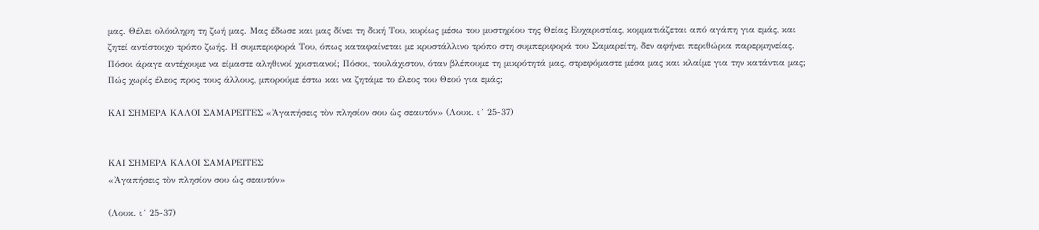μας. Θέλει ολόκληρη τη ζωή μας. Μας έδωσε και μας δίνει τη δική Του, κυρίως μέσω του μυστηρίου της Θείας Ευχαριστίας, κομματιάζεται από αγάπη για εμάς, και ζητεί αντίστοιχο τρόπο ζωής. Η συμπεριφορά Του, όπως καταφαίνεται με κρυστάλλινο τρόπο στη συμπεριφορά του Σαμαρείτη, δεν αφήνει περιθώρια παρερμηνείας. Πόσοι άραγε αντέχουμε να είμαστε αληθινοί χριστιανοί; Πόσοι, τουλάχιστον, όταν βλέπουμε τη μικρότητά μας, στρεφόμαστε μέσα μας και κλαίμε για την κατάντια μας; Πώς χωρίς έλεος προς τους άλλους, μπορούμε έστω και να ζητάμε το έλεος του Θεού για εμάς;

ΚΑΙ ΣΗΜΕΡΑ ΚΑΛΟΙ ΣΑΜΑΡΕΙΤΕΣ «Ἀγαπήσεις τὸν πλησίον σου ὡς σεαυτόν» (Λουκ. ι´ 25-37)


ΚΑΙ ΣΗΜΕΡΑ ΚΑΛΟΙ ΣΑΜΑΡΕΙΤΕΣ
«Ἀγαπήσεις τὸν πλησίον σου ὡς σεαυτόν»

(Λουκ. ι´ 25-37)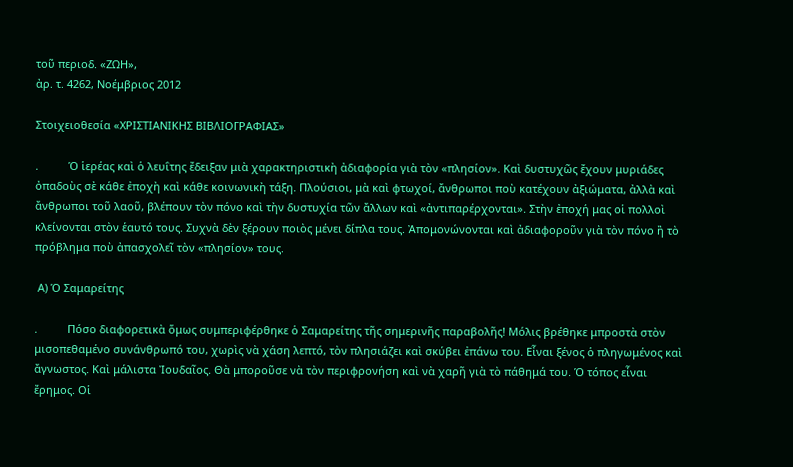τοῦ περιοδ. «ΖΩΗ»,
ἀρ. τ. 4262, Νοέμβριος 2012

Στοιχειοθεσία «ΧΡΙΣΤΙΑΝΙΚΗΣ ΒΙΒΛΙΟΓΡΑΦΙΑΣ»

.          Ὁ ἱερέας καὶ ὁ λευΐτης ἔδειξαν μιὰ χαρακτηριστικὴ ἀδιαφορία γιὰ τὸν «πλησίον». Καὶ δυστυχῶς ἔχουν μυριάδες ὀπαδοὺς σὲ κάθε ἐποχὴ καὶ κάθε κοινωνικὴ τάξη. Πλούσιοι, μὰ καὶ φτωχοί, ἄνθρωποι ποὺ κατέχουν ἀξιώματα, ἀλλὰ καὶ ἄνθρωποι τοῦ λαοῦ, βλέπουν τὸν πόνο καὶ τὴν δυστυχία τῶν ἄλλων καὶ «ἀντιπαρέρχονται». Στὴν ἐποχή μας οἱ πολλοὶ κλείνονται στὸν ἑαυτό τους. Συχνὰ δὲν ξέρουν ποιὸς μένει δίπλα τους. Ἀπομονώνονται καὶ ἀδιαφοροῦν γιὰ τὸν πόνο ἢ τὸ πρόβλημα ποὺ ἀπασχολεῖ τὸν «πλησίον» τους.

 Α) Ὁ Σαμαρείτης

.          Πόσο διαφορετικὰ ὅμως συμπεριφέρθηκε ὁ Σαμαρείτης τῆς σημερινῆς παραβολῆς! Μόλις βρέθηκε μπροστὰ στὸν μισοπεθαμένο συνάνθρωπό του, χωρὶς νὰ χάση λεπτό, τὸν πλησιάζει καὶ σκύβει ἐπάνω του. Εἶναι ξένος ὁ πληγωμένος καὶ ἄγνωστος. Καὶ μάλιστα Ἰουδαῖος. Θὰ μποροῦσε νὰ τὸν περιφρονήση καὶ νὰ χαρῆ γιὰ τὸ πάθημά του. Ὁ τόπος εἶναι ἔρημος. Οἱ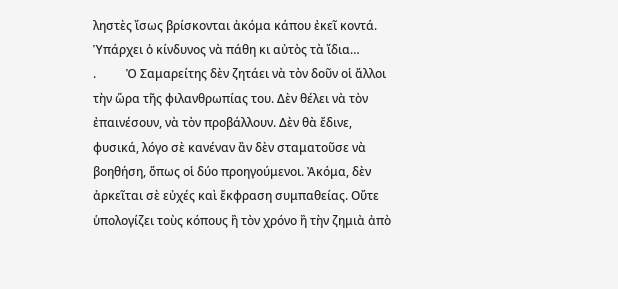ληστὲς ἴσως βρίσκονται ἀκόμα κάπου ἐκεῖ κοντά. Ὑπάρχει ὁ κίνδυνος νὰ πάθη κι αὐτὸς τὰ ἴδια…
.          Ὁ Σαμαρείτης δὲν ζητάει νὰ τὸν δοῦν οἱ ἄλλοι τὴν ὥρα τῆς φιλανθρωπίας του. Δὲν θέλει νὰ τὸν ἐπαινέσουν, νὰ τὸν προβάλλουν. Δὲν θὰ ἔδινε, φυσικά, λόγο σὲ κανέναν ἂν δὲν σταματοῦσε νὰ βοηθήση, ὅπως οἱ δύο προηγούμενοι. Ἀκόμα, δὲν ἀρκεῖται σὲ εὐχές καὶ ἔκφραση συμπαθείας. Οὔτε ὑπολογίζει τοὺς κόπους ἢ τὸν χρόνο ἢ τὴν ζημιὰ ἀπὸ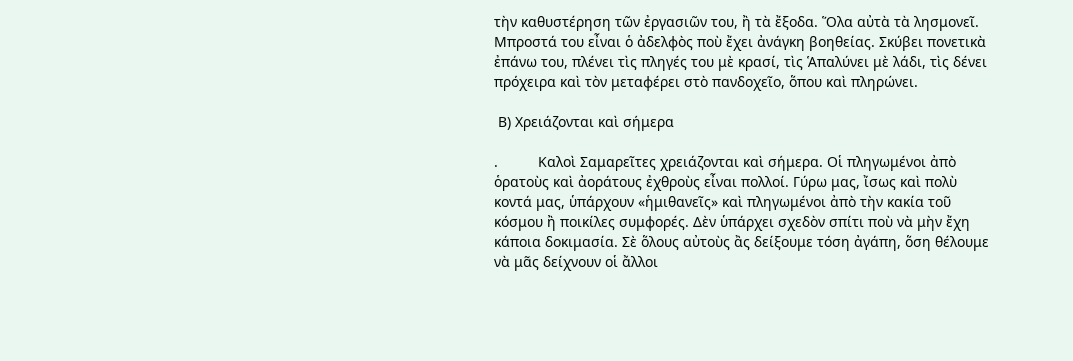τὴν καθυστέρηση τῶν ἐργασιῶν του, ἢ τὰ ἔξοδα. Ὅλα αὐτὰ τὰ λησμονεῖ. Μπροστά του εἶναι ὁ ἀδελφὸς ποὺ ἔχει ἀνάγκη βοηθείας. Σκύβει πονετικὰ ἐπάνω του, πλένει τὶς πληγές του μὲ κρασί, τὶς Ἁπαλύνει μὲ λάδι, τὶς δένει πρόχειρα καὶ τὸν μεταφέρει στὸ πανδοχεῖο, ὅπου καὶ πληρώνει.

 Β) Χρειάζονται καὶ σήμερα

.          Καλοὶ Σαμαρεῖτες χρειάζονται καὶ σήμερα. Οἱ πληγωμένοι ἀπὸ ὁρατοὺς καὶ ἀοράτους ἐχθροὺς εἶναι πολλοί. Γύρω μας, ἴσως καὶ πολὺ κοντά μας, ὑπάρχουν «ἡμιθανεῖς» καὶ πληγωμένοι ἀπὸ τὴν κακία τοῦ κόσμου ἢ ποικίλες συμφορές. Δὲν ὑπάρχει σχεδὸν σπίτι ποὺ νὰ μὴν ἔχη κάποια δοκιμασία. Σὲ ὅλους αὐτοὺς ἂς δείξουμε τόση ἀγάπη, ὅση θέλουμε νὰ μᾶς δείχνουν οἱ ἄλλοι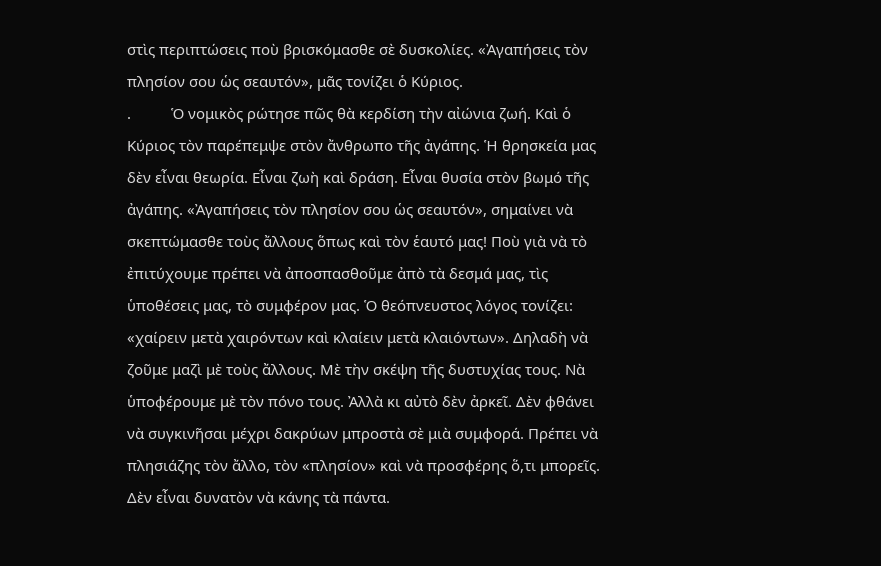στὶς περιπτώσεις ποὺ βρισκόμασθε σὲ δυσκολίες. «Ἀγαπήσεις τὸν πλησίον σου ὡς σεαυτόν», μᾶς τονίζει ὁ Κύριος.
.          Ὁ νομικὸς ρώτησε πῶς θὰ κερδίση τὴν αἰώνια ζωή. Καὶ ὁ Κύριος τὸν παρέπεμψε στὸν ἄνθρωπο τῆς ἀγάπης. Ἡ θρησκεία μας δὲν εἶναι θεωρία. Εἶναι ζωὴ καὶ δράση. Εἶναι θυσία στὸν βωμό τῆς ἀγάπης. «Ἀγαπήσεις τὸν πλησίον σου ὡς σεαυτόν», σημαίνει νὰ σκεπτώμασθε τοὺς ἄλλους ὅπως καὶ τὸν ἑαυτό μας! Ποὺ γιὰ νὰ τὸ ἐπιτύχουμε πρέπει νὰ ἀποσπασθοῦμε ἀπὸ τὰ δεσμά μας, τὶς ὑποθέσεις μας, τὸ συμφέρον μας. Ὁ θεόπνευστος λόγος τονίζει: «χαίρειν μετὰ χαιρόντων καὶ κλαίειν μετὰ κλαιόντων». Δηλαδὴ νὰ ζοῦμε μαζὶ μὲ τοὺς ἄλλους. Μὲ τὴν σκέψη τῆς δυστυχίας τους. Νὰ ὑποφέρουμε μὲ τὸν πόνο τους. Ἀλλὰ κι αὐτὸ δὲν ἀρκεῖ. Δὲν φθάνει νὰ συγκινῆσαι μέχρι δακρύων μπροστὰ σὲ μιὰ συμφορά. Πρέπει νὰ πλησιάζης τὸν ἄλλο, τὸν «πλησίον» καὶ νὰ προσφέρης ὅ,τι μπορεῖς. Δὲν εἶναι δυνατὸν νὰ κάνης τὰ πάντα.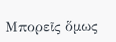Μπορεῖς ὅμως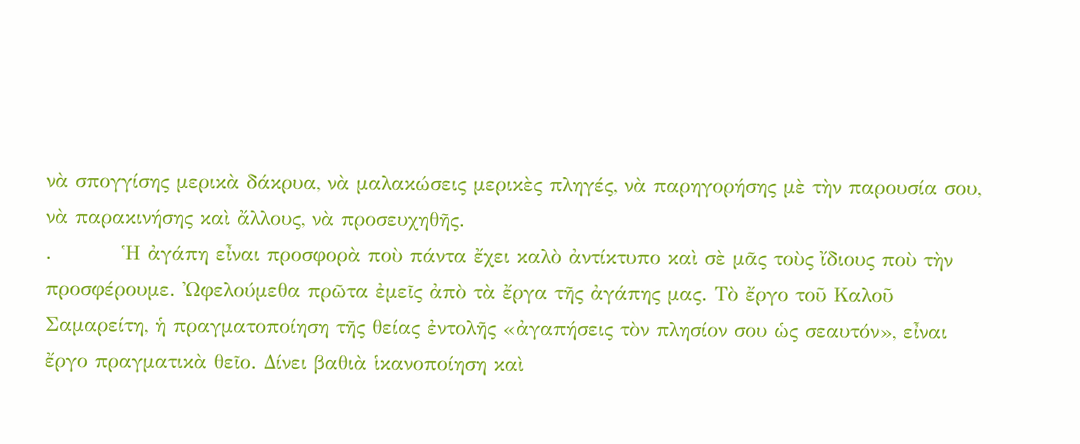νὰ σπογγίσης μερικὰ δάκρυα, νὰ μαλακώσεις μερικὲς πληγές, νὰ παρηγορήσης μὲ τὴν παρουσία σου, νὰ παρακινήσης καὶ ἄλλους, νὰ προσευχηθῆς.
.          Ἡ ἀγάπη εἶναι προσφορὰ ποὺ πάντα ἔχει καλὸ ἀντίκτυπο καὶ σὲ μᾶς τοὺς ἴδιους ποὺ τὴν προσφέρουμε. Ὠφελούμεθα πρῶτα ἐμεῖς ἀπὸ τὰ ἔργα τῆς ἀγάπης μας. Τὸ ἔργο τοῦ Καλοῦ Σαμαρείτη, ἡ πραγματοποίηση τῆς θείας ἐντολῆς «ἀγαπήσεις τὸν πλησίον σου ὡς σεαυτόν», εἶναι ἔργο πραγματικὰ θεῖο. Δίνει βαθιὰ ἱκανοποίηση καὶ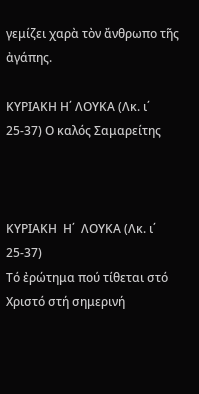γεμίζει χαρὰ τὸν ἄνθρωπο τῆς ἀγάπης.

ΚΥΡΙΑΚΗ Η΄ ΛΟΥΚΑ (Λκ. ι΄ 25-37) Ο καλός Σαμαρείτης



ΚΥΡΙΑΚΗ  Η΄  ΛΟΥΚΑ (Λκ. ι΄ 25-37)
Τό ἐρώτημα πού τίθεται στό Χριστό στή σημερινή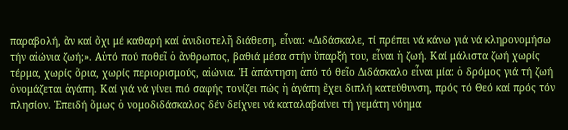παραβολή, ἄν καί ὄχι μέ καθαρή καί ἀνιδιοτελῆ διάθεση, εἶναι: «Διδάσκαλε, τί πρέπει νά κάνω γιά νά κληρονομήσω τήν αἰώνια ζωή;». Αὐτό πού ποθεῖ ὁ ἄνθρωπος, βαθιά μέσα στήν ὕπαρξή του, εἶναι ἡ ζωή. Καί μάλιστα ζωή χωρίς τέρμα, χωρίς ὅρια, χωρίς περιορισμούς, αἰώνια. Ἡ ἀπάντηση ἀπό τό θεῖο Διδάσκαλο εἶναι μία: ὁ δρόμος γιά τή ζωή ὀνομάζεται ἀγάπη. Καί γιά νά γίνει πιό σαφής τονίζει πώς ἡ ἀγάπη ἔχει διπλή κατεύθυνση, πρός τό Θεό καί πρός τόν πλησίον. Ἐπειδή ὅμως ὁ νομοδιδάσκαλος δέν δείχνει νά καταλαβαίνει τή γεμάτη νόημα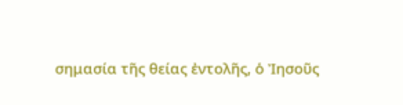σημασία τῆς θείας ἐντολῆς, ὁ Ἰησοῦς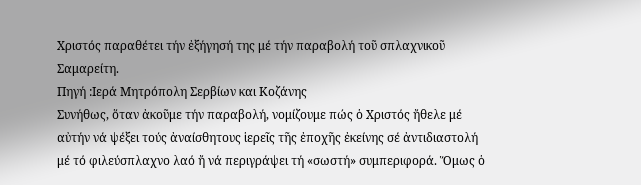Χριστός παραθέτει τήν ἐξήγησή της μέ τήν παραβολή τοῦ σπλαχνικοῦ Σαμαρείτη.
Πηγή :Ιερά Μητρόπολη Σερβίων και Κοζάνης
Συνήθως, ὅταν ἀκοῦμε τήν παραβολή, νομίζουμε πώς ὁ Χριστός ἤθελε μέ αὐτήν νά ψέξει τούς ἀναίσθητους ἱερεῖς τῆς ἐποχῆς ἐκείνης σέ ἀντιδιαστολή μέ τό φιλεύσπλαχνο λαό ἤ νά περιγράψει τή «σωστή» συμπεριφορά. Ὅμως ὁ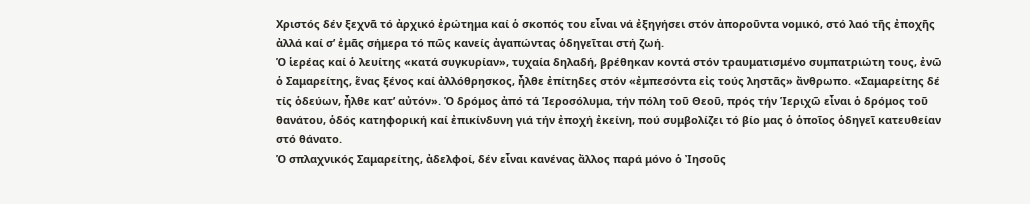Χριστός δέν ξεχνᾶ τό ἀρχικό ἐρώτημα καί ὁ σκοπός του εἶναι νά ἐξηγήσει στόν ἀποροῦντα νομικό, στό λαό τῆς ἐποχῆς ἀλλά καί σ’ ἐμᾶς σήμερα τό πῶς κανείς ἀγαπώντας ὁδηγεῖται στή ζωή.
Ὁ ἱερέας καί ὁ λευίτης «κατά συγκυρίαν», τυχαία δηλαδή, βρέθηκαν κοντά στόν τραυματισμένο συμπατριώτη τους, ἐνῶ ὁ Σαμαρείτης, ἕνας ξένος καί ἀλλόθρησκος, ἦλθε ἐπίτηδες στόν «ἐμπεσόντα εἰς τούς ληστᾶς» ἄνθρωπο. «Σαμαρείτης δέ τίς ὁδεύων, ἦλθε κατ’ αὐτόν». Ὁ δρόμος ἀπό τά Ἱεροσόλυμα, τήν πόλη τοῦ Θεοῦ, πρός τήν Ἱεριχῶ εἶναι ὁ δρόμος τοῦ θανάτου, ὁδός κατηφορική καί ἐπικίνδυνη γιά τήν ἐποχή ἐκείνη, πού συμβολίζει τό βίο μας ὁ ὁποῖος ὁδηγεῖ κατευθείαν στό θάνατο.
Ὁ σπλαχνικός Σαμαρείτης, ἀδελφοί, δέν εἶναι κανένας ἄλλος παρά μόνο ὁ Ἰησοῦς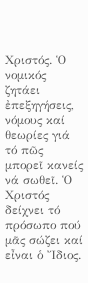Χριστός. Ὁ νομικός ζητάει ἐπεξηγήσεις, νόμους καί θεωρίες γιά τό πῶς μπορεῖ κανείς νά σωθεῖ. Ὁ Χριστός δείχνει τό πρόσωπο πού μᾶς σώζει καί εἶναι ὁ Ἴδιος.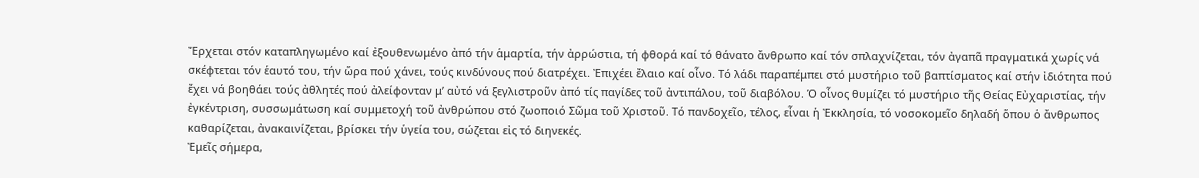Ἔρχεται στόν καταπληγωμένο καί ἐξουθενωμένο ἀπό τήν ἁμαρτία, τήν ἀρρώστια, τή φθορά καί τό θάνατο ἄνθρωπο καί τόν σπλαχνίζεται, τόν ἀγαπᾶ πραγματικά χωρίς νά σκέφτεται τόν ἑαυτό του, τήν ὥρα πού χάνει, τούς κινδύνους πού διατρέχει. Ἐπιχέει ἔλαιο καί οἶνο. Τό λάδι παραπέμπει στό μυστήριο τοῦ βαπτίσματος καί στήν ἰδιότητα πού ἔχει νά βοηθάει τούς ἀθλητές πού ἀλείφονταν μ’ αὐτό νά ξεγλιστροῦν ἀπό τίς παγίδες τοῦ ἀντιπάλου, τοῦ διαβόλου. Ὁ οἶνος θυμίζει τό μυστήριο τῆς Θείας Εὐχαριστίας, τήν ἐγκέντριση, συσσωμάτωση καί συμμετοχή τοῦ ἀνθρώπου στό ζωοποιό Σῶμα τοῦ Χριστοῦ. Τό πανδοχεῖο, τέλος, εἶναι ἡ Ἐκκλησία, τό νοσοκομεῖο δηλαδή ὅπου ὁ ἄνθρωπος καθαρίζεται, ἀνακαινίζεται, βρίσκει τήν ὑγεία του, σώζεται εἰς τό διηνεκές.
Ἐμεῖς σήμερα,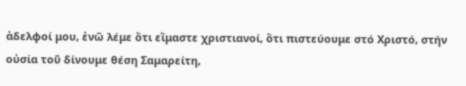ἀδελφοί μου, ἐνῶ λέμε ὅτι εἴμαστε χριστιανοί, ὅτι πιστεύουμε στό Χριστό, στήν οὐσία τοῦ δίνουμε θέση Σαμαρείτη,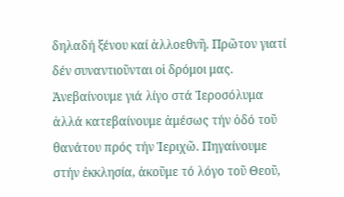δηλαδή ξένου καί ἀλλοεθνῆ. Πρῶτον γιατί δέν συναντιοῦνται οἱ δρόμοι μας. Ἀνεβαίνουμε γιά λίγο στά Ἱεροσόλυμα ἀλλά κατεβαίνουμε ἀμέσως τήν ὁδό τοῦ θανάτου πρός τήν Ἱεριχῶ. Πηγαίνουμε στήν ἐκκλησία, ἀκοῦμε τό λόγο τοῦ Θεοῦ,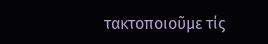τακτοποιοῦμε τίς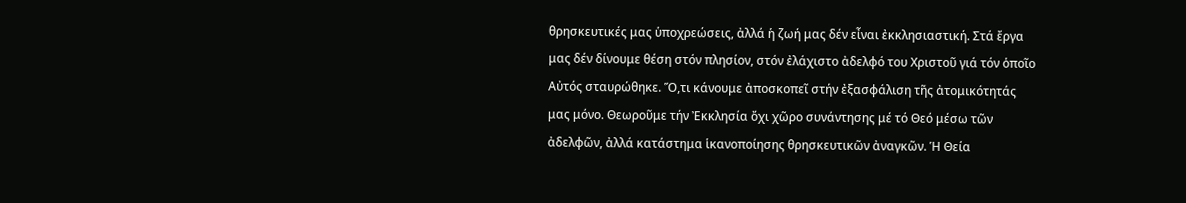θρησκευτικές μας ὑποχρεώσεις, ἀλλά ἡ ζωή μας δέν εἶναι ἐκκλησιαστική. Στά ἔργα μας δέν δίνουμε θέση στόν πλησίον, στόν ἐλάχιστο ἀδελφό του Χριστοῦ γιά τόν ὁποῖο Αὐτός σταυρώθηκε. Ὅ,τι κάνουμε ἀποσκοπεῖ στήν ἐξασφάλιση τῆς ἀτομικότητάς μας μόνο. Θεωροῦμε τήν Ἐκκλησία ὄχι χῶρο συνάντησης μέ τό Θεό μέσω τῶν ἀδελφῶν, ἀλλά κατάστημα ἱκανοποίησης θρησκευτικῶν ἀναγκῶν. Ἡ Θεία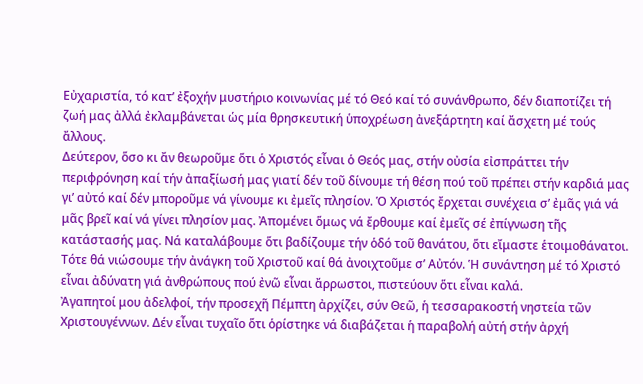Εὐχαριστία, τό κατ’ ἐξοχήν μυστήριο κοινωνίας μέ τό Θεό καί τό συνάνθρωπο, δέν διαποτίζει τή ζωή μας ἀλλά ἐκλαμβάνεται ὡς μία θρησκευτική ὑποχρέωση ἀνεξάρτητη καί ἄσχετη μέ τούς ἄλλους.
Δεύτερον, ὅσο κι ἄν θεωροῦμε ὅτι ὁ Χριστός εἶναι ὁ Θεός μας, στήν οὐσία εἰσπράττει τήν περιφρόνηση καί τήν ἀπαξίωσή μας γιατί δέν τοῦ δίνουμε τή θέση πού τοῦ πρέπει στήν καρδιά μας γι’ αὐτό καί δέν μποροῦμε νά γίνουμε κι ἐμεῖς πλησίον. Ὁ Χριστός ἔρχεται συνέχεια σ’ ἐμᾶς γιά νά μᾶς βρεῖ καί νά γίνει πλησίον μας. Ἀπομένει ὅμως νά ἔρθουμε καί ἐμεῖς σέ ἐπίγνωση τῆς κατάστασής μας. Νά καταλάβουμε ὅτι βαδίζουμε τήν ὁδό τοῦ θανάτου, ὅτι εἴμαστε ἑτοιμοθάνατοι. Τότε θά νιώσουμε τήν ἀνάγκη τοῦ Χριστοῦ καί θά ἀνοιχτοῦμε σ’ Αὐτόν. Ἡ συνάντηση μέ τό Χριστό εἶναι ἀδύνατη γιά ἀνθρώπους πού ἐνῶ εἶναι ἄρρωστοι, πιστεύουν ὅτι εἶναι καλά.
Ἀγαπητοί μου ἀδελφοί, τήν προσεχῆ Πέμπτη ἀρχίζει, σύν Θεῶ, ἡ τεσσαρακοστή νηστεία τῶν Χριστουγέννων. Δέν εἶναι τυχαῖο ὅτι ὁρίστηκε νά διαβάζεται ἡ παραβολή αὐτή στήν ἀρχή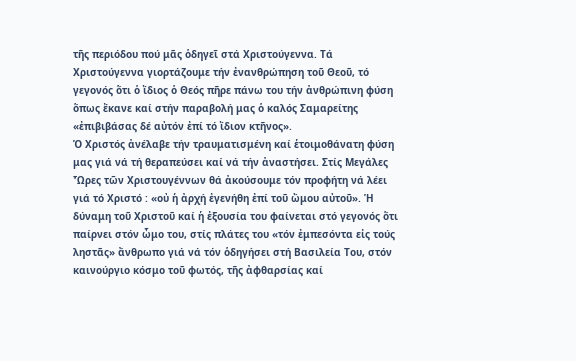τῆς περιόδου πού μᾶς ὁδηγεῖ στά Χριστούγεννα. Τά Χριστούγεννα γιορτάζουμε τήν ἐνανθρώπηση τοῦ Θεοῦ, τό γεγονός ὅτι ὁ ἴδιος ὁ Θεός πῆρε πάνω του τήν ἀνθρώπινη φύση ὅπως ἔκανε καί στήν παραβολή μας ὁ καλός Σαμαρείτης «ἐπιβιβάσας δέ αὐτόν ἐπί τό ἴδιον κτῆνος».
Ὁ Χριστός ἀνέλαβε τήν τραυματισμένη καί ἑτοιμοθάνατη φύση μας γιά νά τή θεραπεύσει καί νά τήν ἀναστήσει. Στίς Μεγάλες Ὧρες τῶν Χριστουγέννων θά ἀκούσουμε τόν προφήτη νά λέει γιά τό Χριστό : «οὐ ἡ ἀρχή ἐγενήθη ἐπί τοῦ ὤμου αὐτοῦ». Ἡ δύναμη τοῦ Χριστοῦ καί ἡ ἐξουσία του φαίνεται στό γεγονός ὅτι παίρνει στόν ὦμο του, στίς πλάτες του «τόν ἐμπεσόντα εἰς τούς ληστᾶς» ἄνθρωπο γιά νά τόν ὁδηγήσει στή Βασιλεία Του, στόν καινούργιο κόσμο τοῦ φωτός, τῆς ἀφθαρσίας καί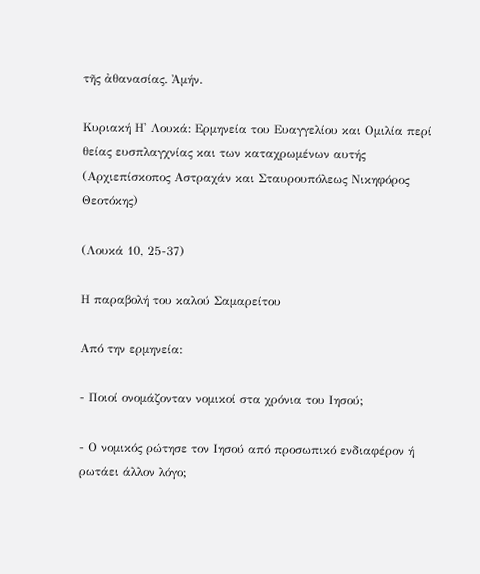τῆς ἀθανασίας. Ἀμήν.

Κυριακή Η' Λουκά: Ερμηνεία του Ευαγγελίου και Ομιλία περί θείας ευσπλαγχνίας και των καταχρωμένων αυτής (Αρχιεπίσκοπος Αστραχάν και Σταυρουπόλεως Νικηφόρος Θεοτόκης)

(Λουκά 10, 25-37)

Η παραβολή του καλού Σαμαρείτου

Από την ερμηνεία:

- Ποιοί ονομάζονταν νομικοί στα χρόνια του Ιησού;

- Ο νομικός ρώτησε τον Ιησού από προσωπικό ενδιαφέρον ή ρωτάει άλλον λόγο;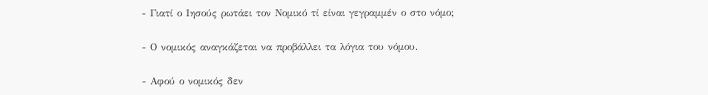- Γιατί ο Ιησούς ρωτάει τον Νομικό τί είναι γεγραμμέν ο στο νόμο;

- Ο νομικός αναγκάζεται να προβάλλει τα λόγια του νόμου.

- Αφού ο νομικός δεν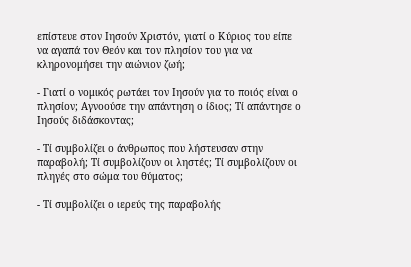επίστευε στον Ιησούν Χριστόν, γιατί ο Κύριος του είπε να αγαπά τον Θεόν και τον πλησίον του για να κληρονομήσει την αιώνιον ζωή;

- Γιατί ο νομικός ρωτάει τον Ιησούν για το ποιός είναι ο πλησίον; Αγνοούσε την απάντηση ο ίδιος; Τί απάντησε ο Ιησούς διδάσκοντας;

- Τί συμβολίζει ο άνθρωπος που λήστευσαν στην παραβολή; Τί συμβολίζουν οι ληστές; Τί συμβολίζουν οι πληγές στο σώμα του θύματος;

- Τί συμβολίζει ο ιερεύς της παραβολής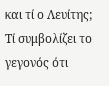και τί ο Λευίτης; Τί συμβολίζει το γεγονός ότι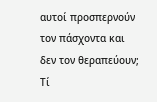αυτοί προσπερνούν τον πάσχοντα και δεν τον θεραπεύουν; Τί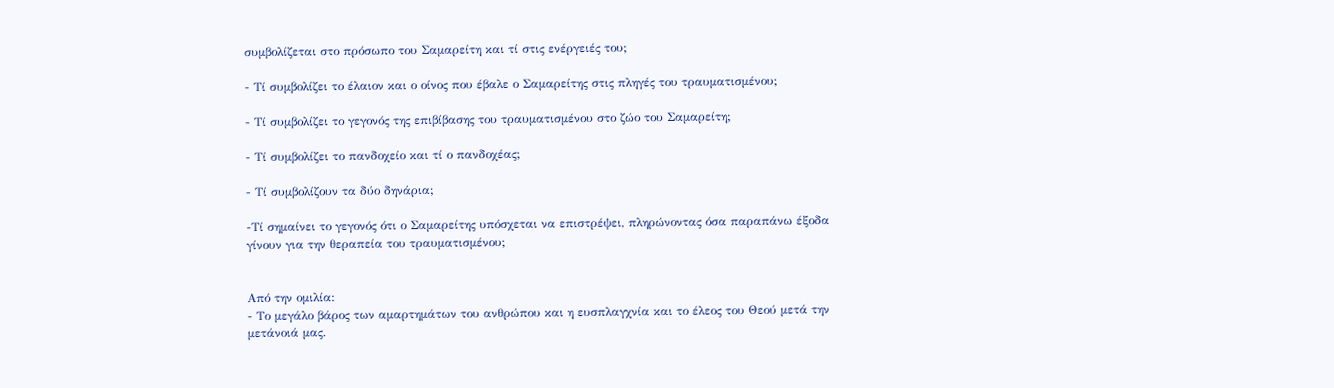συμβολίζεται στο πρόσωπο του Σαμαρείτη και τί στις ενέργειές του;

- Τί συμβολίζει το έλαιον και ο οίνος που έβαλε ο Σαμαρείτης στις πληγές του τραυματισμένου;

- Τί συμβολίζει το γεγονός της επιβίβασης του τραυματισμένου στο ζώο του Σαμαρείτη;

- Τί συμβολίζει το πανδοχείο και τί ο πανδοχέας;

- Τί συμβολίζουν τα δύο δηνάρια;

-Τί σημαίνει το γεγονός ότι ο Σαμαρείτης υπόσχεται να επιστρέψει, πληρώνοντας όσα παραπάνω έξοδα γίνουν για την θεραπεία του τραυματισμένου;


Από την ομιλία:
- Το μεγάλο βάρος των αμαρτημάτων του ανθρώπου και η ευσπλαγχνία και το έλεος του Θεού μετά την μετάνοιά μας.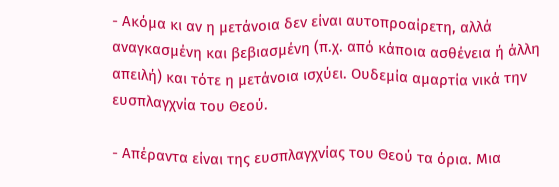- Ακόμα κι αν η μετάνοια δεν είναι αυτοπροαίρετη, αλλά αναγκασμένη και βεβιασμένη (π.χ. από κάποια ασθένεια ή άλλη απειλή) και τότε η μετάνοια ισχύει. Ουδεμία αμαρτία νικά την ευσπλαγχνία του Θεού.

- Απέραντα είναι της ευσπλαγχνίας του Θεού τα όρια. Μια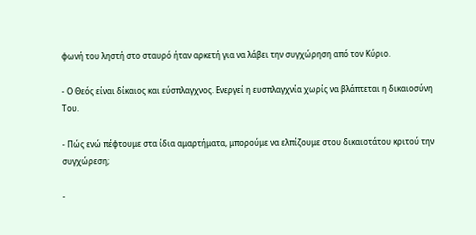φωνή του ληστή στο σταυρό ήταν αρκετή για να λάβει την συγχώρηση από τον Κύριο.

- Ο Θεός είναι δίκαιος και εύσπλαγχνος. Ενεργεί η ευσπλαγχνία χωρίς να βλάπτεται η δικαιοσύνη Του.

- Πώς ενώ πέφτουμε στα ίδια αμαρτήματα, μπορούμε να ελπίζουμε στου δικαιοτάτου κριτού την συγχώρεση;

-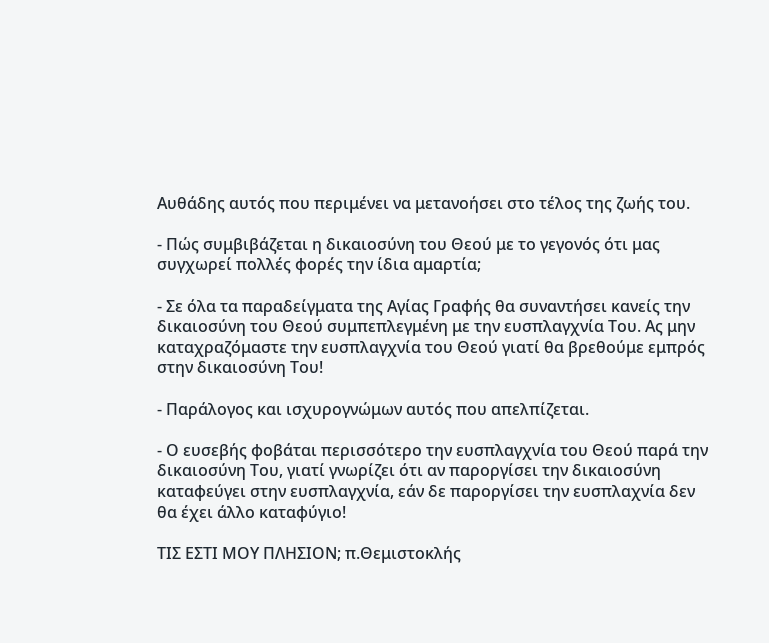Αυθάδης αυτός που περιμένει να μετανοήσει στο τέλος της ζωής του.

- Πώς συμβιβάζεται η δικαιοσύνη του Θεού με το γεγονός ότι μας συγχωρεί πολλές φορές την ίδια αμαρτία;

- Σε όλα τα παραδείγματα της Αγίας Γραφής θα συναντήσει κανείς την δικαιοσύνη του Θεού συμπεπλεγμένη με την ευσπλαγχνία Του. Ας μην καταχραζόμαστε την ευσπλαγχνία του Θεού γιατί θα βρεθούμε εμπρός στην δικαιοσύνη Του!

- Παράλογος και ισχυρογνώμων αυτός που απελπίζεται.

- Ο ευσεβής φοβάται περισσότερο την ευσπλαγχνία του Θεού παρά την δικαιοσύνη Του, γιατί γνωρίζει ότι αν παροργίσει την δικαιοσύνη καταφεύγει στην ευσπλαγχνία, εάν δε παροργίσει την ευσπλαχνία δεν θα έχει άλλο καταφύγιο!

ΤΙΣ ΕΣΤΙ ΜΟΥ ΠΛΗΣΙΟΝ; π.Θεμιστοκλής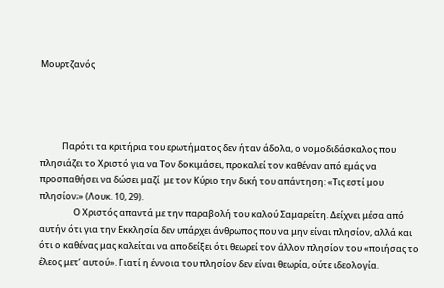Μουρτζανός




           Παρότι τα κριτήρια του ερωτήματος δεν ήταν άδολα, ο νομοδιδάσκαλος που πλησιάζει το Χριστό για να Τον δοκιμάσει, προκαλεί τον καθέναν από εμάς να προσπαθήσει να δώσει μαζί  με τον Κύριο την δική του απάντηση: «Τις εστί μου πλησίον;» (Λουκ. 10, 29).
                 Ο Χριστός απαντά με την παραβολή του καλού Σαμαρείτη. Δείχνει μέσα από αυτήν ότι για την Εκκλησία δεν υπάρχει άνθρωπος που να μην είναι πλησίον, αλλά και ότι ο καθένας μας καλείται να αποδείξει ότι θεωρεί τον άλλον πλησίον του «ποιήσας το έλεος μετ’ αυτού». Γιατί η έννοια του πλησίον δεν είναι θεωρία, ούτε ιδεολογία.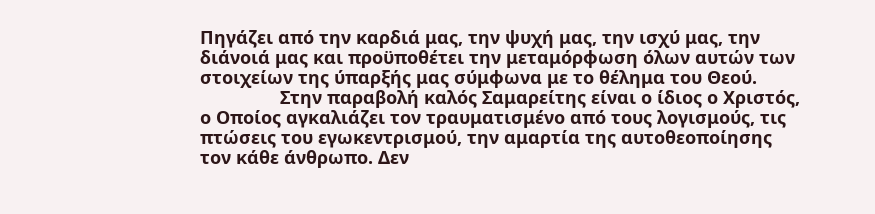Πηγάζει από την καρδιά μας, την ψυχή μας, την ισχύ μας, την διάνοιά μας και προϋποθέτει την μεταμόρφωση όλων αυτών των στοιχείων της ύπαρξής μας σύμφωνα με το θέλημα του Θεού.
                Στην παραβολή καλός Σαμαρείτης είναι ο ίδιος ο Χριστός, ο Οποίος αγκαλιάζει τον τραυματισμένο από τους λογισμούς, τις πτώσεις του εγωκεντρισμού, την αμαρτία της αυτοθεοποίησης τον κάθε άνθρωπο. Δεν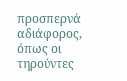προσπερνά αδιάφορος, όπως οι τηρούντες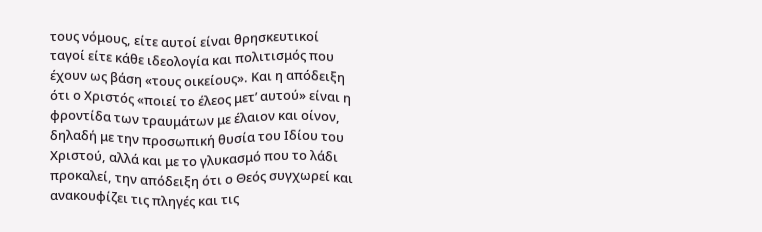τους νόμους, είτε αυτοί είναι θρησκευτικοί ταγοί είτε κάθε ιδεολογία και πολιτισμός που έχουν ως βάση «τους οικείους». Και η απόδειξη ότι ο Χριστός «ποιεί το έλεος μετ’ αυτού» είναι η φροντίδα των τραυμάτων με έλαιον και οίνον, δηλαδή με την προσωπική θυσία του Ιδίου του Χριστού, αλλά και με το γλυκασμό που το λάδι προκαλεί, την απόδειξη ότι ο Θεός συγχωρεί και ανακουφίζει τις πληγές και τις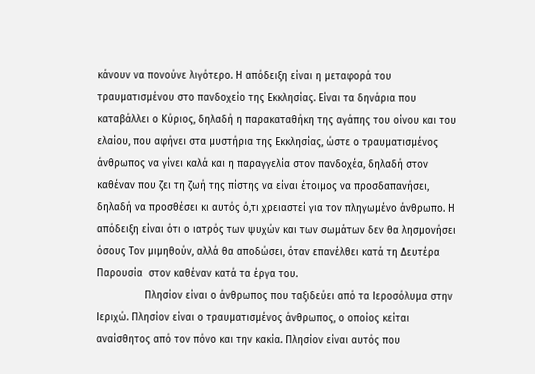κάνουν να πονούνε λιγότερο. Η απόδειξη είναι η μεταφορά του τραυματισμένου στο πανδοχείο της Εκκλησίας. Είναι τα δηνάρια που καταβάλλει ο Κύριος, δηλαδή η παρακαταθήκη της αγάπης του οίνου και του ελαίου, που αφήνει στα μυστήρια της Εκκλησίας, ώστε ο τραυματισμένος άνθρωπος να γίνει καλά και η παραγγελία στον πανδοχέα, δηλαδή στον καθέναν που ζει τη ζωή της πίστης να είναι έτοιμος να προσδαπανήσει, δηλαδή να προσθέσει κι αυτός ό,τι χρειαστεί για τον πληγωμένο άνθρωπο. Η απόδειξη είναι ότι ο ιατρός των ψυχών και των σωμάτων δεν θα λησμονήσει όσους Τον μιμηθούν, αλλά θα αποδώσει, όταν επανέλθει κατά τη Δευτέρα Παρουσία  στον καθέναν κατά τα έργα του.
                Πλησίον είναι ο άνθρωπος που ταξιδεύει από τα Ιεροσόλυμα στην Ιεριχώ. Πλησίον είναι ο τραυματισμένος άνθρωπος, ο οποίος κείται αναίσθητος από τον πόνο και την κακία. Πλησίον είναι αυτός που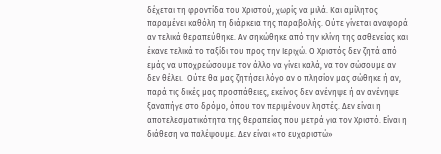δέχεται τη φροντίδα του Χριστού, χωρίς να μιλά. Και αμίλητος παραμένει καθόλη τη διάρκεια της παραβολής. Ούτε γίνεται αναφορά αν τελικά θεραπεύθηκε. Αν σηκώθηκε από την κλίνη της ασθενείας και  έκανε τελικά το ταξίδι του προς την Ιεριχώ. Ο Χριστός δεν ζητά από εμάς να υποχρεώσουμε τον άλλο να γίνει καλά, να τον σώσουμε αν δεν θέλει.  Ούτε θα μας ζητήσει λόγο αν ο πλησίον μας σώθηκε ή αν, παρά τις δικές μας προσπάθειες, εκείνος δεν ανένηψε ή αν ανένηψε ξαναπήγε στο δρόμο, όπου τον περιμένουν ληστές. Δεν είναι η αποτελεσματικότητα της θεραπείας που μετρά για τον Χριστό. Είναι η διάθεση να παλέψουμε. Δεν είναι «το ευχαριστώ»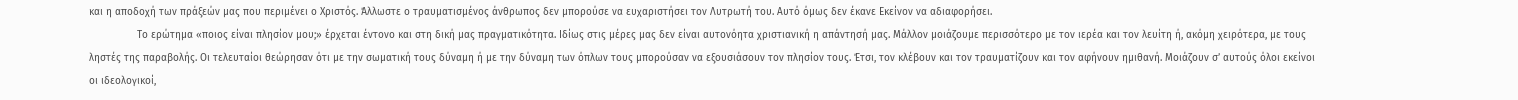και η αποδοχή των πράξεών μας που περιμένει ο Χριστός. Άλλωστε ο τραυματισμένος άνθρωπος δεν μπορούσε να ευχαριστήσει τον Λυτρωτή του. Αυτό όμως δεν έκανε Εκείνον να αδιαφορήσει.
                Το ερώτημα «ποιος είναι πλησίον μου;» έρχεται έντονο και στη δική μας πραγματικότητα. Ιδίως στις μέρες μας δεν είναι αυτονόητα χριστιανική η απάντησή μας. Μάλλον μοιάζουμε περισσότερο με τον ιερέα και τον λευίτη ή, ακόμη χειρότερα, με τους ληστές της παραβολής. Οι τελευταίοι θεώρησαν ότι με την σωματική τους δύναμη ή με την δύναμη των όπλων τους μπορούσαν να εξουσιάσουν τον πλησίον τους. Έτσι, τον κλέβουν και τον τραυματίζουν και τον αφήνουν ημιθανή. Μοιάζουν σ’ αυτούς όλοι εκείνοι οι ιδεολογικοί,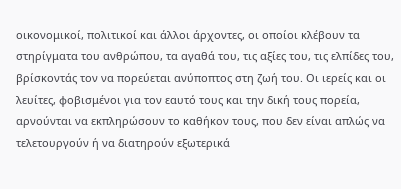οικονομικοί, πολιτικοί και άλλοι άρχοντες, οι οποίοι κλέβουν τα στηρίγματα του ανθρώπου, τα αγαθά του, τις αξίες του, τις ελπίδες του, βρίσκοντάς τον να πορεύεται ανύποπτος στη ζωή του. Οι ιερείς και οι λευίτες, φοβισμένοι για τον εαυτό τους και την δική τους πορεία, αρνούνται να εκπληρώσουν το καθήκον τους, που δεν είναι απλώς να τελετουργούν ή να διατηρούν εξωτερικά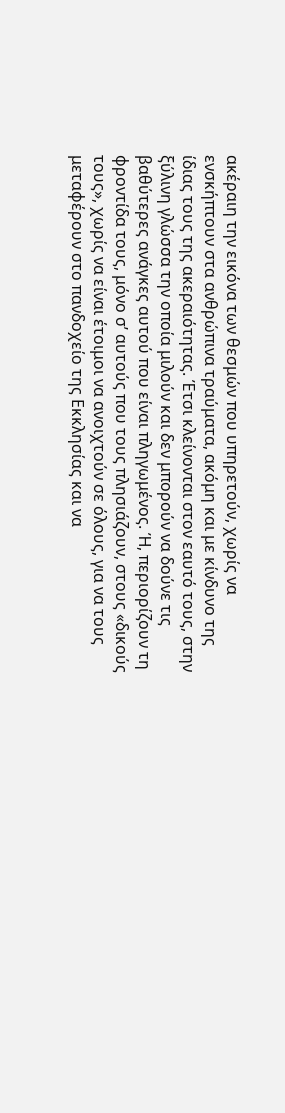ακέραιη την εικόνα των θεσμών που υπηρετούν, χωρίς να ενσκήπτουν στα ανθρώπινα τραύματα, ακόμη και με κίνδυνο της ίδιας τους της ακεραιότητας. Έτσι κλείνονται στον εαυτό τους, στην ξύλινη γλώσσα την οποία μιλούν και δεν μπορούν να δούνε τις βαθύτερες ανάγκες αυτού που είναι πληγωμένος. Ή, περιορίζουν τη φροντίδα τους, μόνο σ’ αυτούς που τους πλησιάζουν, στους «δικούς τους», χωρίς να είναι έτοιμοι να ανοιχτούν σε όλους, για να τους μεταφέρουν στο πανδοχείο της Εκκλησίας και να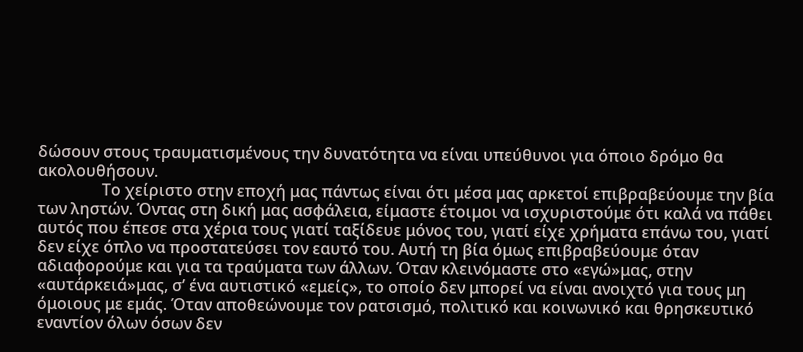δώσουν στους τραυματισμένους την δυνατότητα να είναι υπεύθυνοι για όποιο δρόμο θα ακολουθήσουν.
                Το χείριστο στην εποχή μας πάντως είναι ότι μέσα μας αρκετοί επιβραβεύουμε την βία των ληστών. Όντας στη δική μας ασφάλεια, είμαστε έτοιμοι να ισχυριστούμε ότι καλά να πάθει αυτός που έπεσε στα χέρια τους γιατί ταξίδευε μόνος του, γιατί είχε χρήματα επάνω του, γιατί δεν είχε όπλο να προστατεύσει τον εαυτό του. Αυτή τη βία όμως επιβραβεύουμε όταν αδιαφορούμε και για τα τραύματα των άλλων. Όταν κλεινόμαστε στο «εγώ»μας, στην «αυτάρκειά»μας, σ’ ένα αυτιστικό «εμείς», το οποίο δεν μπορεί να είναι ανοιχτό για τους μη όμοιους με εμάς. Όταν αποθεώνουμε τον ρατσισμό, πολιτικό και κοινωνικό και θρησκευτικό εναντίον όλων όσων δεν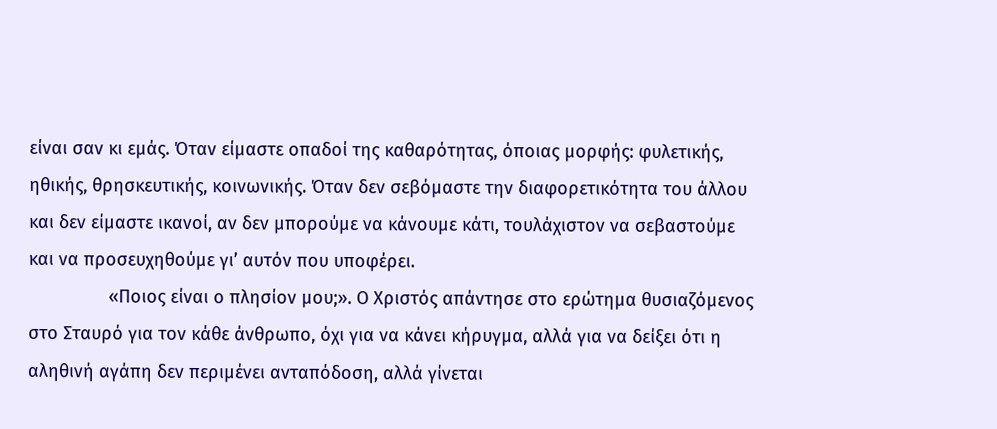είναι σαν κι εμάς. Όταν είμαστε οπαδοί της καθαρότητας, όποιας μορφής: φυλετικής, ηθικής, θρησκευτικής, κοινωνικής. Όταν δεν σεβόμαστε την διαφορετικότητα του άλλου και δεν είμαστε ικανοί, αν δεν μπορούμε να κάνουμε κάτι, τουλάχιστον να σεβαστούμε και να προσευχηθούμε γι’ αυτόν που υποφέρει.
                «Ποιος είναι ο πλησίον μου;». Ο Χριστός απάντησε στο ερώτημα θυσιαζόμενος στο Σταυρό για τον κάθε άνθρωπο, όχι για να κάνει κήρυγμα, αλλά για να δείξει ότι η αληθινή αγάπη δεν περιμένει ανταπόδοση, αλλά γίνεται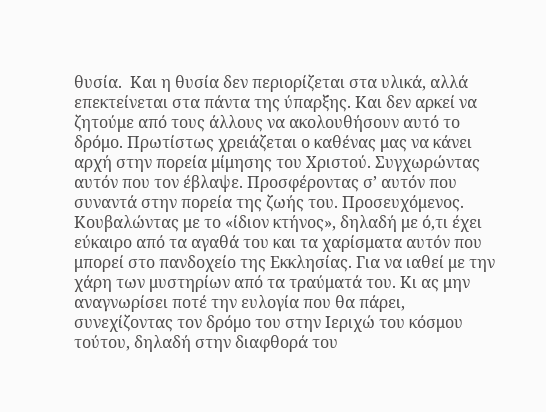θυσία.  Και η θυσία δεν περιορίζεται στα υλικά, αλλά επεκτείνεται στα πάντα της ύπαρξης. Και δεν αρκεί να ζητούμε από τους άλλους να ακολουθήσουν αυτό το δρόμο. Πρωτίστως χρειάζεται ο καθένας μας να κάνει αρχή στην πορεία μίμησης του Χριστού. Συγχωρώντας αυτόν που τον έβλαψε. Προσφέροντας σ’ αυτόν που συναντά στην πορεία της ζωής του. Προσευχόμενος. Κουβαλώντας με το «ίδιον κτήνος», δηλαδή με ό,τι έχει εύκαιρο από τα αγαθά του και τα χαρίσματα αυτόν που μπορεί στο πανδοχείο της Εκκλησίας. Για να ιαθεί με την χάρη των μυστηρίων από τα τραύματά του. Κι ας μην αναγνωρίσει ποτέ την ευλογία που θα πάρει, συνεχίζοντας τον δρόμο του στην Ιεριχώ του κόσμου τούτου, δηλαδή στην διαφθορά του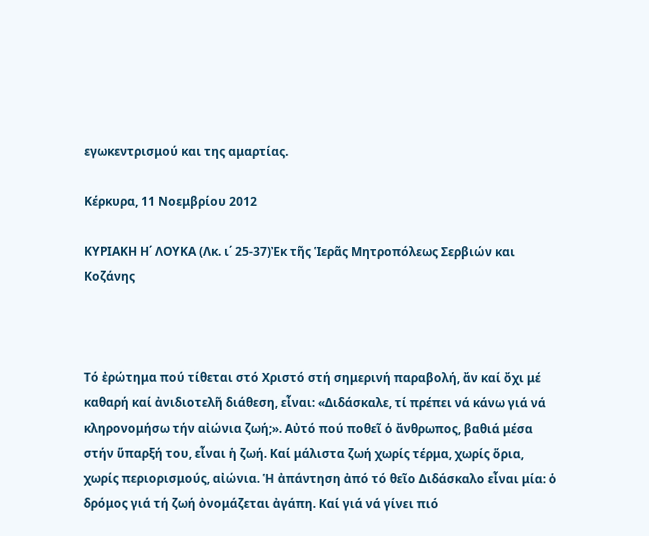εγωκεντρισμού και της αμαρτίας.

Κέρκυρα, 11 Νοεμβρίου 2012

ΚΥΡΙΑΚΗ Η΄ ΛΟΥΚΑ (Λκ. ι΄ 25-37)Ἐκ τῆς Ἱερᾶς Μητροπόλεως Σερβιών και Κοζάνης



Τό ἐρώτημα πού τίθεται στό Χριστό στή σημερινή παραβολή, ἄν καί ὄχι μέ καθαρή καί ἀνιδιοτελῆ διάθεση, εἶναι: «Διδάσκαλε, τί πρέπει νά κάνω γιά νά κληρονομήσω τήν αἰώνια ζωή;». Αὐτό πού ποθεῖ ὁ ἄνθρωπος, βαθιά μέσα στήν ὕπαρξή του, εἶναι ἡ ζωή. Καί μάλιστα ζωή χωρίς τέρμα, χωρίς ὅρια, χωρίς περιορισμούς, αἰώνια. Ἡ ἀπάντηση ἀπό τό θεῖο Διδάσκαλο εἶναι μία: ὁ δρόμος γιά τή ζωή ὀνομάζεται ἀγάπη. Καί γιά νά γίνει πιό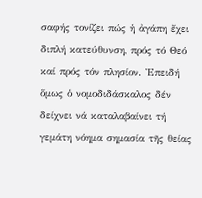σαφής τονίζει πώς ἡ ἀγάπη ἔχει διπλή κατεύθυνση, πρός τό Θεό καί πρός τόν πλησίον. Ἐπειδή ὅμως ὁ νομοδιδάσκαλος δέν δείχνει νά καταλαβαίνει τή γεμάτη νόημα σημασία τῆς θείας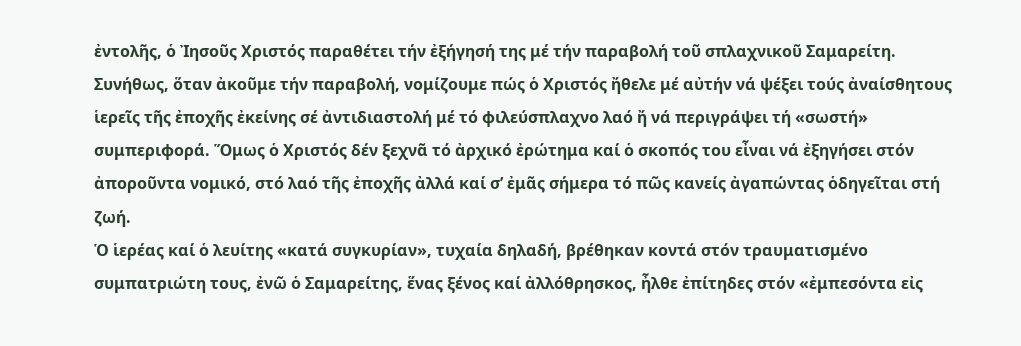ἐντολῆς, ὁ Ἰησοῦς Χριστός παραθέτει τήν ἐξήγησή της μέ τήν παραβολή τοῦ σπλαχνικοῦ Σαμαρείτη.
Συνήθως, ὅταν ἀκοῦμε τήν παραβολή, νομίζουμε πώς ὁ Χριστός ἤθελε μέ αὐτήν νά ψέξει τούς ἀναίσθητους ἱερεῖς τῆς ἐποχῆς ἐκείνης σέ ἀντιδιαστολή μέ τό φιλεύσπλαχνο λαό ἤ νά περιγράψει τή «σωστή» συμπεριφορά. Ὅμως ὁ Χριστός δέν ξεχνᾶ τό ἀρχικό ἐρώτημα καί ὁ σκοπός του εἶναι νά ἐξηγήσει στόν ἀποροῦντα νομικό, στό λαό τῆς ἐποχῆς ἀλλά καί σ’ ἐμᾶς σήμερα τό πῶς κανείς ἀγαπώντας ὁδηγεῖται στή ζωή.
Ὁ ἱερέας καί ὁ λευίτης «κατά συγκυρίαν», τυχαία δηλαδή, βρέθηκαν κοντά στόν τραυματισμένο συμπατριώτη τους, ἐνῶ ὁ Σαμαρείτης, ἕνας ξένος καί ἀλλόθρησκος, ἦλθε ἐπίτηδες στόν «ἐμπεσόντα εἰς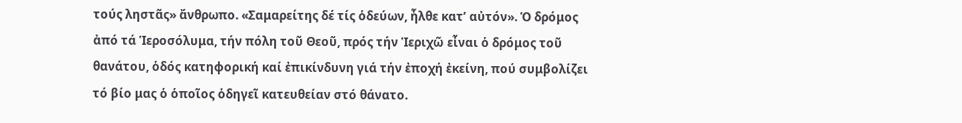τούς ληστᾶς» ἄνθρωπο. «Σαμαρείτης δέ τίς ὁδεύων, ἦλθε κατ’ αὐτόν». Ὁ δρόμος ἀπό τά Ἱεροσόλυμα, τήν πόλη τοῦ Θεοῦ, πρός τήν Ἱεριχῶ εἶναι ὁ δρόμος τοῦ θανάτου, ὁδός κατηφορική καί ἐπικίνδυνη γιά τήν ἐποχή ἐκείνη, πού συμβολίζει τό βίο μας ὁ ὁποῖος ὁδηγεῖ κατευθείαν στό θάνατο.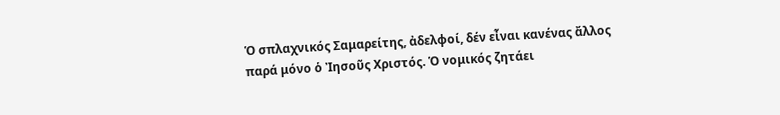Ὁ σπλαχνικός Σαμαρείτης, ἀδελφοί, δέν εἶναι κανένας ἄλλος παρά μόνο ὁ Ἰησοῦς Χριστός. Ὁ νομικός ζητάει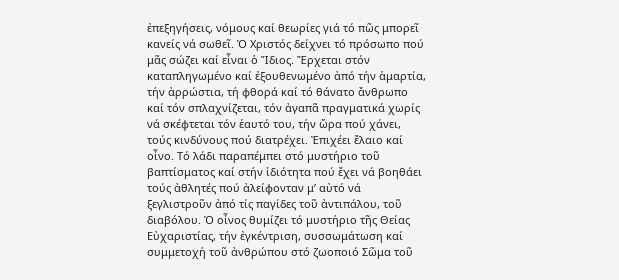ἐπεξηγήσεις, νόμους καί θεωρίες γιά τό πῶς μπορεῖ κανείς νά σωθεῖ. Ὁ Χριστός δείχνει τό πρόσωπο πού μᾶς σώζει καί εἶναι ὁ Ἴδιος. Ἔρχεται στόν καταπληγωμένο καί ἐξουθενωμένο ἀπό τήν ἁμαρτία, τήν ἀρρώστια, τή φθορά καί τό θάνατο ἄνθρωπο καί τόν σπλαχνίζεται, τόν ἀγαπᾶ πραγματικά χωρίς νά σκέφτεται τόν ἑαυτό του, τήν ὥρα πού χάνει, τούς κινδύνους πού διατρέχει. Ἐπιχέει ἔλαιο καί οἶνο. Τό λάδι παραπέμπει στό μυστήριο τοῦ βαπτίσματος καί στήν ἰδιότητα πού ἔχει νά βοηθάει τούς ἀθλητές πού ἀλείφονταν μ’ αὐτό νά ξεγλιστροῦν ἀπό τίς παγίδες τοῦ ἀντιπάλου, τοῦ διαβόλου. Ὁ οἶνος θυμίζει τό μυστήριο τῆς Θείας Εὐχαριστίας, τήν ἐγκέντριση, συσσωμάτωση καί συμμετοχή τοῦ ἀνθρώπου στό ζωοποιό Σῶμα τοῦ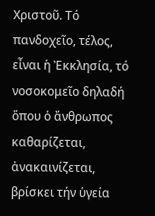Χριστοῦ. Τό πανδοχεῖο, τέλος, εἶναι ἡ Ἐκκλησία, τό νοσοκομεῖο δηλαδή ὅπου ὁ ἄνθρωπος καθαρίζεται, ἀνακαινίζεται, βρίσκει τήν ὑγεία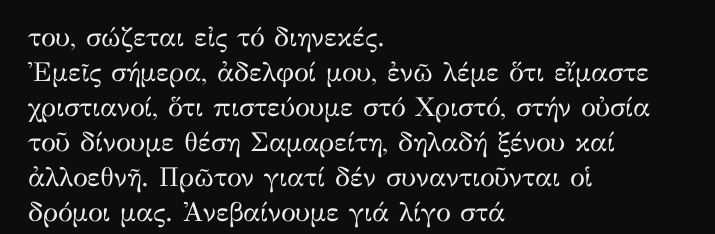του, σώζεται εἰς τό διηνεκές.
Ἐμεῖς σήμερα, ἀδελφοί μου, ἐνῶ λέμε ὅτι εἴμαστε χριστιανοί, ὅτι πιστεύουμε στό Χριστό, στήν οὐσία τοῦ δίνουμε θέση Σαμαρείτη, δηλαδή ξένου καί ἀλλοεθνῆ. Πρῶτον γιατί δέν συναντιοῦνται οἱ δρόμοι μας. Ἀνεβαίνουμε γιά λίγο στά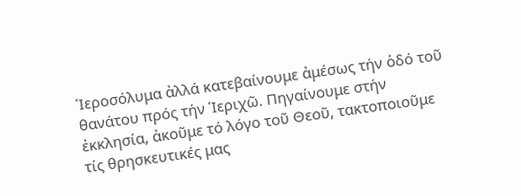Ἱεροσόλυμα ἀλλά κατεβαίνουμε ἀμέσως τήν ὁδό τοῦ θανάτου πρός τήν Ἱεριχῶ. Πηγαίνουμε στήν ἐκκλησία, ἀκοῦμε τό λόγο τοῦ Θεοῦ, τακτοποιοῦμε τίς θρησκευτικές μας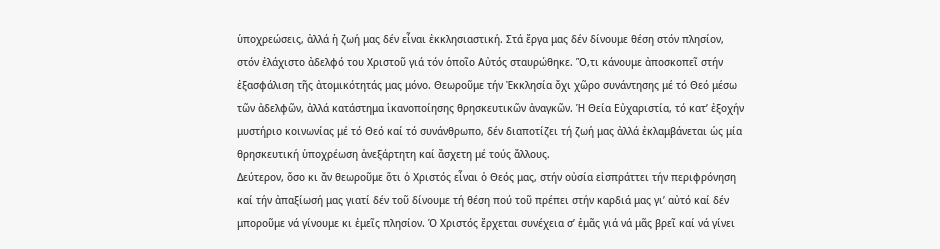ὑποχρεώσεις, ἀλλά ἡ ζωή μας δέν εἶναι ἐκκλησιαστική. Στά ἔργα μας δέν δίνουμε θέση στόν πλησίον, στόν ἐλάχιστο ἀδελφό του Χριστοῦ γιά τόν ὁποῖο Αὐτός σταυρώθηκε. Ὅ,τι κάνουμε ἀποσκοπεῖ στήν ἐξασφάλιση τῆς ἀτομικότητάς μας μόνο. Θεωροῦμε τήν Ἐκκλησία ὄχι χῶρο συνάντησης μέ τό Θεό μέσω τῶν ἀδελφῶν, ἀλλά κατάστημα ἱκανοποίησης θρησκευτικῶν ἀναγκῶν. Ἡ Θεία Εὐχαριστία, τό κατ’ ἐξοχήν μυστήριο κοινωνίας μέ τό Θεό καί τό συνάνθρωπο, δέν διαποτίζει τή ζωή μας ἀλλά ἐκλαμβάνεται ὡς μία θρησκευτική ὑποχρέωση ἀνεξάρτητη καί ἄσχετη μέ τούς ἄλλους.
Δεύτερον, ὅσο κι ἄν θεωροῦμε ὅτι ὁ Χριστός εἶναι ὁ Θεός μας, στήν οὐσία εἰσπράττει τήν περιφρόνηση καί τήν ἀπαξίωσή μας γιατί δέν τοῦ δίνουμε τή θέση πού τοῦ πρέπει στήν καρδιά μας γι’ αὐτό καί δέν μποροῦμε νά γίνουμε κι ἐμεῖς πλησίον. Ὁ Χριστός ἔρχεται συνέχεια σ’ ἐμᾶς γιά νά μᾶς βρεῖ καί νά γίνει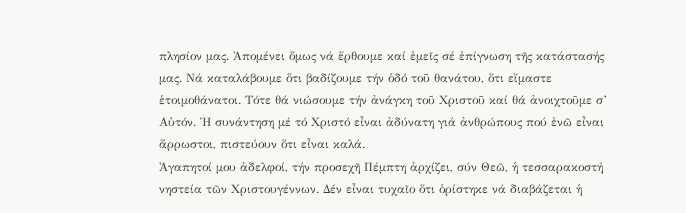πλησίον μας. Ἀπομένει ὅμως νά ἔρθουμε καί ἐμεῖς σέ ἐπίγνωση τῆς κατάστασής μας. Νά καταλάβουμε ὅτι βαδίζουμε τήν ὁδό τοῦ θανάτου, ὅτι εἴμαστε ἑτοιμοθάνατοι. Τότε θά νιώσουμε τήν ἀνάγκη τοῦ Χριστοῦ καί θά ἀνοιχτοῦμε σ’ Αὐτόν. Ἡ συνάντηση μέ τό Χριστό εἶναι ἀδύνατη γιά ἀνθρώπους πού ἐνῶ εἶναι ἄρρωστοι, πιστεύουν ὅτι εἶναι καλά.
Ἀγαπητοί μου ἀδελφοί, τήν προσεχῆ Πέμπτη ἀρχίζει, σύν Θεῶ, ἡ τεσσαρακοστή νηστεία τῶν Χριστουγέννων. Δέν εἶναι τυχαῖο ὅτι ὁρίστηκε νά διαβάζεται ἡ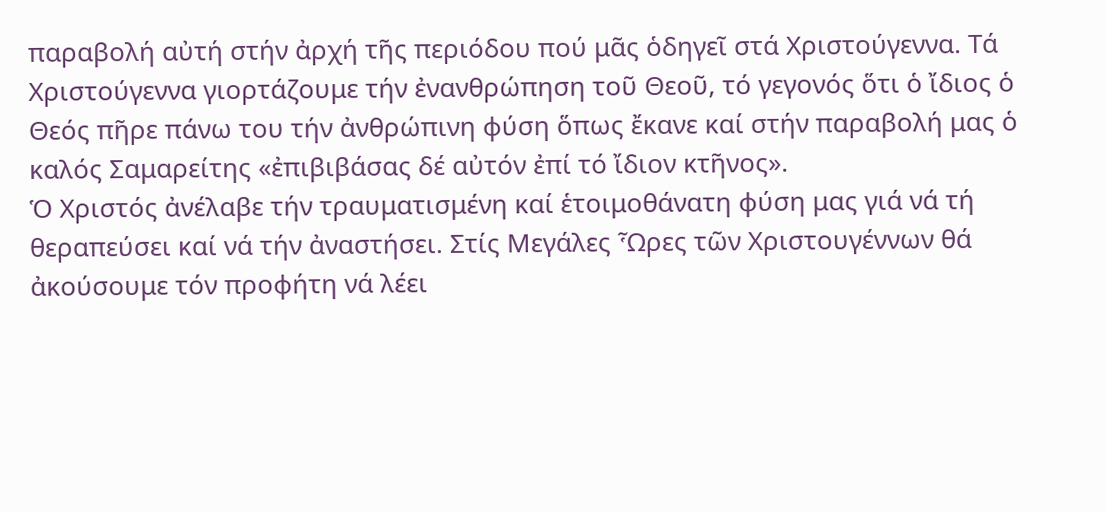παραβολή αὐτή στήν ἀρχή τῆς περιόδου πού μᾶς ὁδηγεῖ στά Χριστούγεννα. Τά Χριστούγεννα γιορτάζουμε τήν ἐνανθρώπηση τοῦ Θεοῦ, τό γεγονός ὅτι ὁ ἴδιος ὁ Θεός πῆρε πάνω του τήν ἀνθρώπινη φύση ὅπως ἔκανε καί στήν παραβολή μας ὁ καλός Σαμαρείτης «ἐπιβιβάσας δέ αὐτόν ἐπί τό ἴδιον κτῆνος».
Ὁ Χριστός ἀνέλαβε τήν τραυματισμένη καί ἑτοιμοθάνατη φύση μας γιά νά τή θεραπεύσει καί νά τήν ἀναστήσει. Στίς Μεγάλες Ὧρες τῶν Χριστουγέννων θά ἀκούσουμε τόν προφήτη νά λέει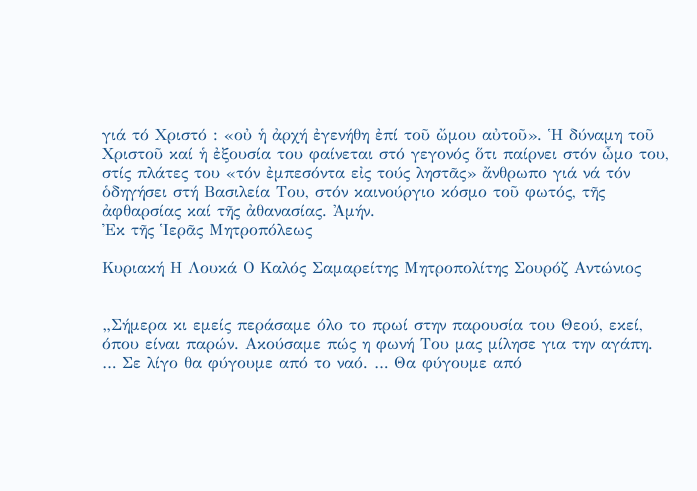γιά τό Χριστό : «οὐ ἡ ἀρχή ἐγενήθη ἐπί τοῦ ὤμου αὐτοῦ». Ἡ δύναμη τοῦ Χριστοῦ καί ἡ ἐξουσία του φαίνεται στό γεγονός ὅτι παίρνει στόν ὦμο του, στίς πλάτες του «τόν ἐμπεσόντα εἰς τούς ληστᾶς» ἄνθρωπο γιά νά τόν ὁδηγήσει στή Βασιλεία Του, στόν καινούργιο κόσμο τοῦ φωτός, τῆς ἀφθαρσίας καί τῆς ἀθανασίας. Ἀμήν.
Ἐκ τῆς Ἱερᾶς Μητροπόλεως

Κυριακή Η Λουκά Ο Καλός Σαμαρείτης Μητροπολίτης Σουρόζ Αντώνιος


„Σήμερα κι εμείς περάσαμε όλο το πρωί στην παρουσία του Θεού, εκεί, όπου είναι παρών. Ακούσαμε πώς η φωνή Του μας μίλησε για την αγάπη. … Σε λίγο θα φύγουμε από το ναό. … Θα φύγουμε από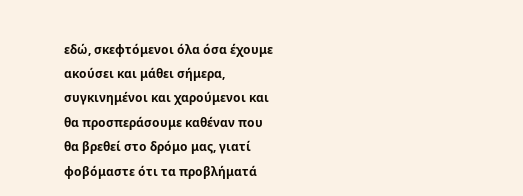εδώ, σκεφτόμενοι όλα όσα έχουμε ακούσει και μάθει σήμερα, συγκινημένοι και χαρούμενοι και θα προσπεράσουμε καθέναν που θα βρεθεί στο δρόμο μας, γιατί φοβόμαστε ότι τα προβλήματά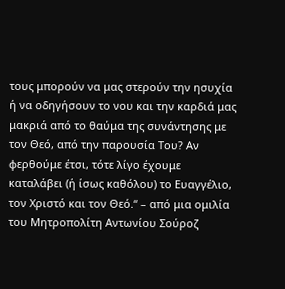τους μπορούν να μας στερούν την ησυχία ή να οδηγήσουν το νου και την καρδιά μας μακριά από το θαύμα της συνάντησης με τον Θεό, από την παρουσία Του? Αν φερθούμε έτσι, τότε λίγο έχουμε καταλάβει (ή ίσως καθόλου) το Ευαγγέλιο, τον Χριστό και τον Θεό.“ – από μια ομιλία του Μητροπολίτη Αντωνίου Σούροζ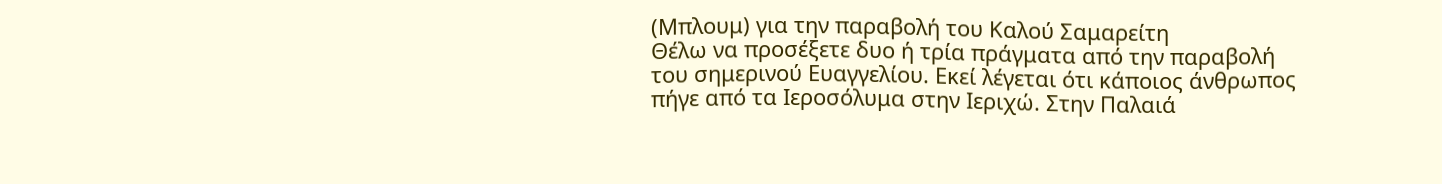(Μπλουμ) για την παραβολή του Καλού Σαμαρείτη
Θέλω να προσέξετε δυο ή τρία πράγματα από την παραβολή του σημερινού Ευαγγελίου. Εκεί λέγεται ότι κάποιος άνθρωπος πήγε από τα Ιεροσόλυμα στην Ιεριχώ. Στην Παλαιά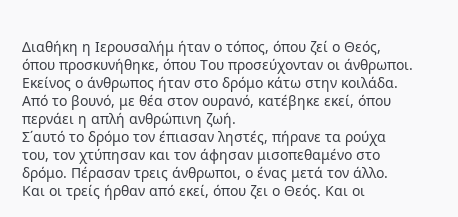Διαθήκη η Ιερουσαλήμ ήταν ο τόπος, όπου ζεί ο Θεός, όπου προσκυνήθηκε, όπου Του προσεύχονταν οι άνθρωποι. Εκείνος ο άνθρωπος ήταν στο δρόμο κάτω στην κοιλάδα. Από το βουνό, με θέα στον ουρανό, κατέβηκε εκεί, όπου περνάει η απλή ανθρώπινη ζωή.
Σ΄αυτό το δρόμο τον έπιασαν ληστές, πήρανε τα ρούχα του, τον χτύπησαν και τον άφησαν μισοπεθαμένο στο δρόμο. Πέρασαν τρεις άνθρωποι, ο ένας μετά τον άλλο. Και οι τρείς ήρθαν από εκεί, όπου ζει ο Θεός. Και οι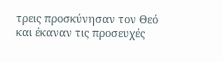τρεις προσκύνησαν τον Θεό και έκαναν τις προσευχές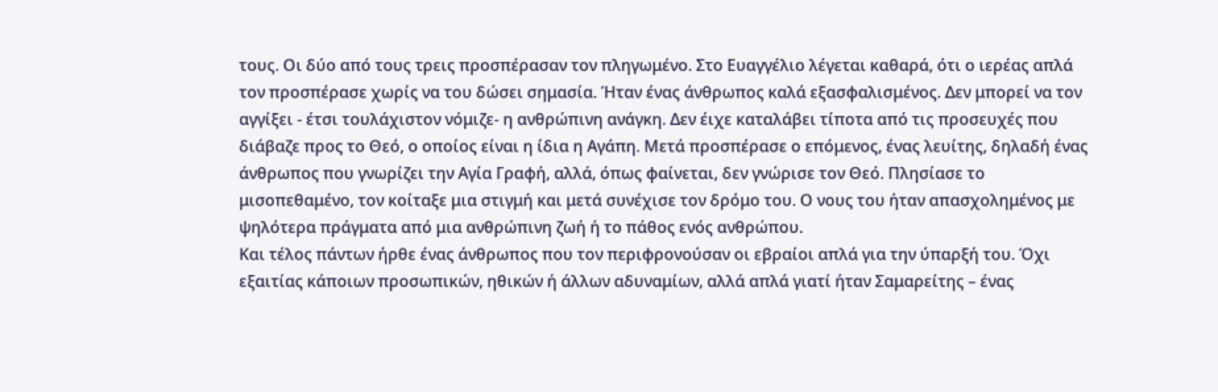τους. Οι δύο από τους τρεις προσπέρασαν τον πληγωμένο. Στο Ευαγγέλιο λέγεται καθαρά, ότι ο ιερέας απλά τον προσπέρασε χωρίς να του δώσει σημασία. Ήταν ένας άνθρωπος καλά εξασφαλισμένος. Δεν μπορεί να τον αγγίξει - έτσι τουλάχιστον νόμιζε- η ανθρώπινη ανάγκη. Δεν έιχε καταλάβει τίποτα από τις προσευχές που διάβαζε προς το Θεό, ο οποίος είναι η ίδια η Αγάπη. Μετά προσπέρασε ο επόμενος, ένας λευίτης, δηλαδή ένας άνθρωπος που γνωρίζει την Αγία Γραφή, αλλά, όπως φαίνεται, δεν γνώρισε τον Θεό. Πλησίασε το μισοπεθαμένο, τον κοίταξε μια στιγμή και μετά συνέχισε τον δρόμο του. Ο νους του ήταν απασχολημένος με ψηλότερα πράγματα από μια ανθρώπινη ζωή ή το πάθος ενός ανθρώπου.
Και τέλος πάντων ήρθε ένας άνθρωπος που τον περιφρονούσαν οι εβραίοι απλά για την ύπαρξή του. Όχι εξαιτίας κάποιων προσωπικών, ηθικών ή άλλων αδυναμίων, αλλά απλά γιατί ήταν Σαμαρείτης – ένας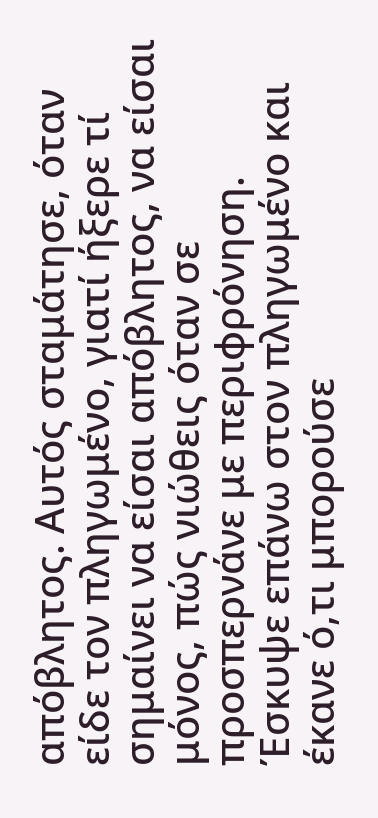απόβλητος. Αυτός σταμάτησε, όταν είδε τον πληγωμένο, γιατί ήξερε τί σημαίνει να είσαι απόβλητος, να είσαι μόνος, πώς νιώθεις όταν σε προσπερνάνε με περιφρόνηση. Έσκυψε επάνω στον πληγωμένο και έκανε ό,τι μπορούσε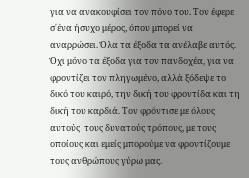για να ανακουφίσει τον πόνο του. Τον έφερε σ΄ένα ήσυχο μέρος, όπου μπορεί να αναρρώσει. Όλα τα έξοδα τα ανέλαβε αυτός. Όχι μόνο τα έξοδα για τον πανδοχέα, για να φροντίζει τον πληγωμένο, αλλά ξόδεψε το δικό του καιρό, την δική του φροντίδα και τη δική του καρδιά. Τον φρόντισε με όλους αυτούς  τους δυνατούς τρόπους, με τους οποίους και εμείς μπορούμε να φροντίζουμε τους ανθρώπους γύρω μας.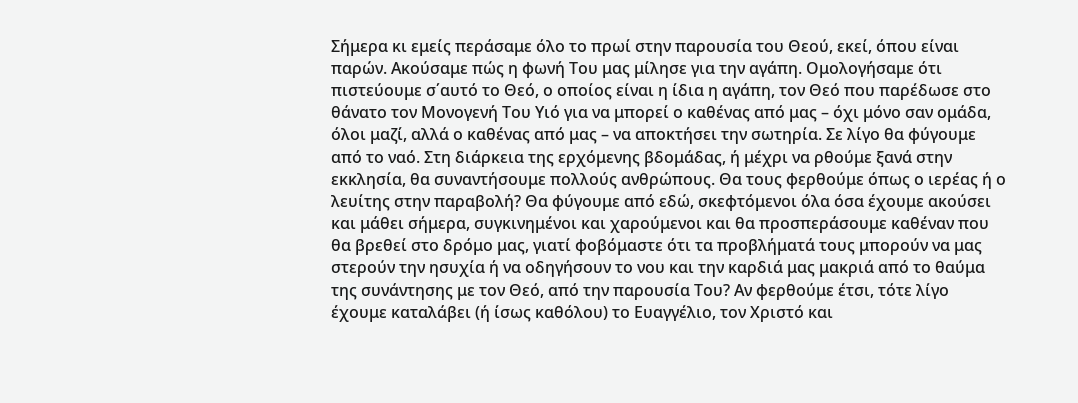Σήμερα κι εμείς περάσαμε όλο το πρωί στην παρουσία του Θεού, εκεί, όπου είναι παρών. Ακούσαμε πώς η φωνή Του μας μίλησε για την αγάπη. Ομολογήσαμε ότι πιστεύουμε σ΄αυτό το Θεό, ο οποίος είναι η ίδια η αγάπη, τον Θεό που παρέδωσε στο θάνατο τον Μονογενή Του Υιό για να μπορεί ο καθένας από μας – όχι μόνο σαν ομάδα, όλοι μαζί, αλλά ο καθένας από μας – να αποκτήσει την σωτηρία. Σε λίγο θα φύγουμε από το ναό. Στη διάρκεια της ερχόμενης βδομάδας, ή μέχρι να ρθούμε ξανά στην εκκλησία, θα συναντήσουμε πολλούς ανθρώπους. Θα τους φερθούμε όπως ο ιερέας ή ο λευίτης στην παραβολή? Θα φύγουμε από εδώ, σκεφτόμενοι όλα όσα έχουμε ακούσει και μάθει σήμερα, συγκινημένοι και χαρούμενοι και θα προσπεράσουμε καθέναν που θα βρεθεί στο δρόμο μας, γιατί φοβόμαστε ότι τα προβλήματά τους μπορούν να μας στερούν την ησυχία ή να οδηγήσουν το νου και την καρδιά μας μακριά από το θαύμα της συνάντησης με τον Θεό, από την παρουσία Του? Αν φερθούμε έτσι, τότε λίγο έχουμε καταλάβει (ή ίσως καθόλου) το Ευαγγέλιο, τον Χριστό και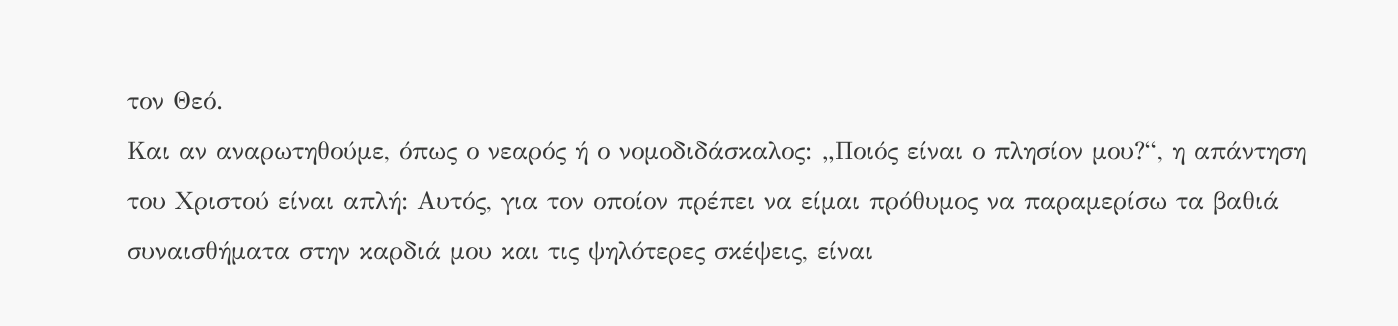τον Θεό.
Και αν αναρωτηθούμε, όπως ο νεαρός ή ο νομοδιδάσκαλος: „Ποιός είναι ο πλησίον μου?“, η απάντηση του Χριστού είναι απλή: Αυτός, για τον οποίον πρέπει να είμαι πρόθυμος να παραμερίσω τα βαθιά συναισθήματα στην καρδιά μου και τις ψηλότερες σκέψεις, είναι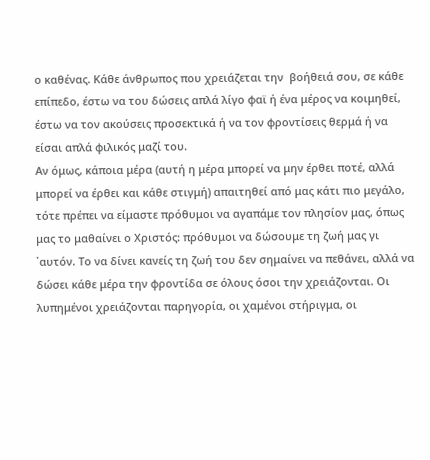ο καθένας. Κάθε άνθρωπος που χρειάζεται την  βοήθειά σου, σε κάθε επίπεδο, έστω να του δώσεις απλά λίγο φαϊ ή ένα μέρος να κοιμηθεί, έστω να τον ακούσεις προσεκτικά ή να τον φροντίσεις θερμά ή να είσαι απλά φιλικός μαζί του.
Αν όμως, κάποια μέρα (αυτή η μέρα μπορεί να μην έρθει ποτέ, αλλά μπορεί να έρθει και κάθε στιγμή) απαιτηθεί από μας κάτι πιο μεγάλο, τότε πρέπει να είμαστε πρόθυμοι να αγαπάμε τον πλησίον μας, όπως μας το μαθαίνει ο Χριστός: πρόθυμοι να δώσουμε τη ζωή μας γι ᾽αυτόν. Το να δίνει κανείς τη ζωή του δεν σημαίνει να πεθάνει, αλλά να δώσει κάθε μέρα την φροντίδα σε όλους όσοι την χρειάζονται. Οι λυπημένοι χρειάζονται παρηγορία, οι χαμένοι στήριγμα, οι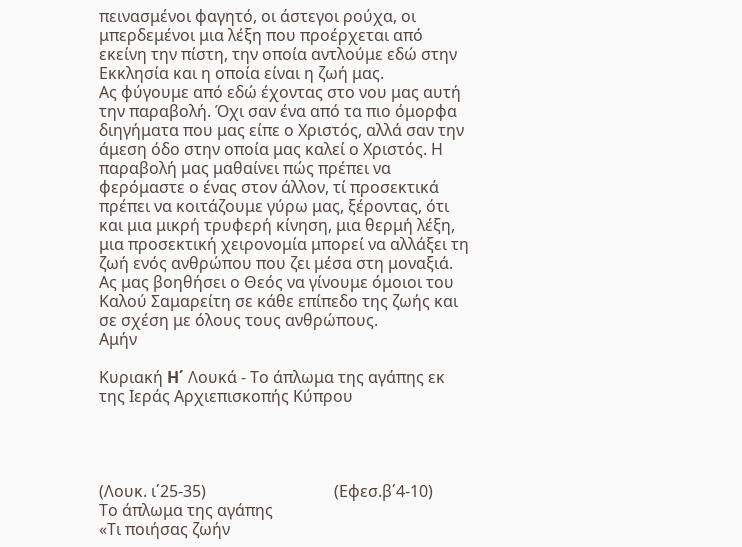πεινασμένοι φαγητό, οι άστεγοι ρούχα, οι μπερδεμένοι μια λέξη που προέρχεται από εκείνη την πίστη, την οποία αντλούμε εδώ στην Εκκλησία και η οποία είναι η ζωή μας.
Ας φύγουμε από εδώ έχοντας στο νου μας αυτή την παραβολή. Όχι σαν ένα από τα πιο όμορφα διηγήματα που μας είπε ο Χριστός, αλλά σαν την άμεση όδο στην οποία μας καλεί ο Χριστός. Η παραβολή μας μαθαίνει πώς πρέπει να φερόμαστε ο ένας στον άλλον, τί προσεκτικά πρέπει να κοιτάζουμε γύρω μας, ξέροντας, ότι και μια μικρή τρυφερή κίνηση, μια θερμή λέξη, μια προσεκτική χειρονομία μπορεί να αλλάξει τη ζωή ενός ανθρώπου που ζει μέσα στη μοναξιά. Ας μας βοηθήσει ο Θεός να γίνουμε όμοιοι του Καλού Σαμαρείτη σε κάθε επίπεδο της ζωής και σε σχέση με όλους τους ανθρώπους.
Αμήν

Κυριακή H΄ Λουκά - Το άπλωμα της αγάπης εκ της Ιεράς Αρχιεπισκοπής Κύπρου




(Λουκ. ι΄25-35)                                (Εφεσ.β΄4-10)
Το άπλωμα της αγάπης
«Τι ποιήσας ζωήν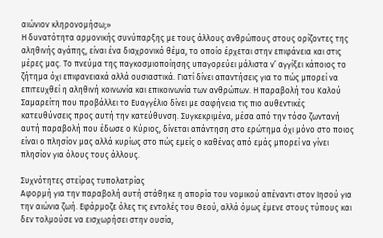αιώνιον κληρονομήσω;»
Η δυνατότητα αρμονικής συνύπαρξης με τους άλλους ανθρώπους στους ορίζοντες της αληθινής αγάπης, είναι ένα διαχρονικό θέμα, το οποίο έρχεται στην επιφάνεια και στις μέρες μας. Το πνεύμα της παγκοσμιοποίησης υπαγορεύει μάλιστα ν’ αγγίξει κάποιος το ζήτημα όχι επιφανειακά αλλά ουσιαστικά. Γιατί δίνει απαντήσεις για το πώς μπορεί να επιτευχθεί η αληθινή κοινωνία και επικοινωνία των ανθρώπων. Η παραβολή του Καλού Σαμαρείτη που προβάλλει το Ευαγγέλιο δίνει με σαφήνεια τις πιο αυθεντικές κατευθύνσεις προς αυτή την κατεύθυνση. Συγκεκριμένα, μέσα από την τόσο ζωντανή αυτή παραβολή που έδωσε ο Κύριος, δίνεται απάντηση στο ερώτημα όχι μόνο στο ποιος είναι ο πλησίον μας αλλά κυρίως στο πώς εμείς ο καθένας από εμάς μπορεί να γίνει πλησίον για όλους τους άλλους.

Συχνότητες στείρας τυπολατρίας
Αφορμή για την παραβολή αυτή στάθηκε η απορία του νομικού απέναντι στον Ιησού για την αιώνια ζωή. Εφάρμοζε όλες τις εντολές του Θεού, αλλά όμως έμενε στους τύπους και δεν τολμούσε να εισχωρήσει στην ουσία,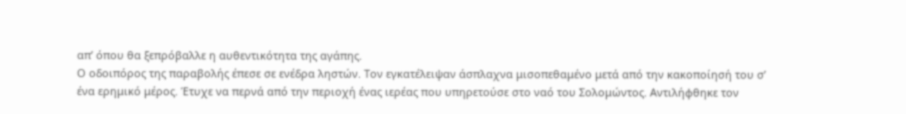απ’ όπου θα ξεπρόβαλλε η αυθεντικότητα της αγάπης.
Ο οδοιπόρος της παραβολής έπεσε σε ενέδρα ληστών. Τον εγκατέλειψαν άσπλαχνα μισοπεθαμένο μετά από την κακοποίησή του σ’ ένα ερημικό μέρος. Έτυχε να περνά από την περιοχή ένας ιερέας που υπηρετούσε στο ναό του Σολομώντος. Αντιλήφθηκε τον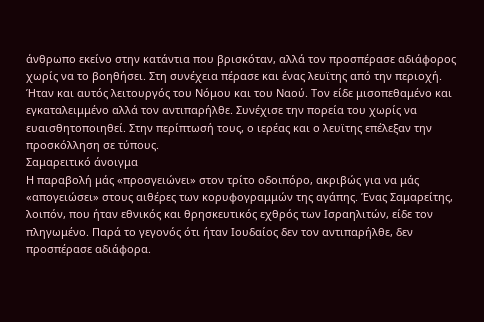άνθρωπο εκείνο στην κατάντια που βρισκόταν, αλλά τον προσπέρασε αδιάφορος χωρίς να το βοηθήσει. Στη συνέχεια πέρασε και ένας λευϊτης από την περιοχή. Ήταν και αυτός λειτουργός του Νόμου και του Ναού. Τον είδε μισοπεθαμένο και εγκαταλειμμένο αλλά τον αντιπαρήλθε. Συνέχισε την πορεία του χωρίς να ευαισθητοποιηθεί. Στην περίπτωσή τους, ο ιερέας και ο λευϊτης επέλεξαν την προσκόλληση σε τύπους.
Σαμαρειτικό άνοιγμα
Η παραβολή μάς «προσγειώνει» στον τρίτο οδοιπόρο, ακριβώς για να μάς «απογειώσει» στους αιθέρες των κορυφογραμμών της αγάπης. Ένας Σαμαρείτης, λοιπόν, που ήταν εθνικός και θρησκευτικός εχθρός των Ισραηλιτών, είδε τον πληγωμένο. Παρά το γεγονός ότι ήταν Ιουδαίος δεν τον αντιπαρήλθε, δεν προσπέρασε αδιάφορα.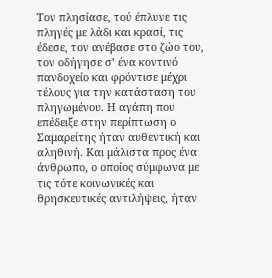Τον πλησίασε, τού έπλυνε τις πληγές με λάδι και κρασί, τις έδεσε, τον ανέβασε στο ζώο του, τον οδήγησε σ’ ένα κοντινό πανδοχείο και φρόντισε μέχρι τέλους για την κατάσταση του πληγωμένου. Η αγάπη που επέδειξε στην περίπτωση ο Σαμαρείτης ήταν αυθεντική και αληθινή. Και μάλιστα προς ένα άνθρωπο, ο οποίος σύμφωνα με τις τότε κοινωνικές και θρησκευτικές αντιλήψεις, ήταν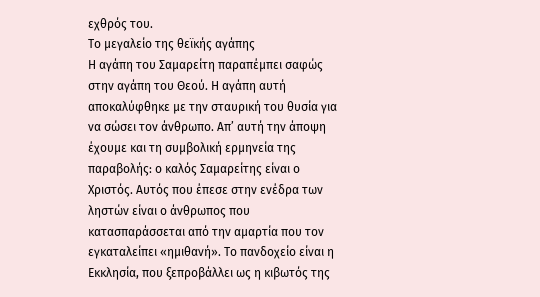εχθρός του.
Το μεγαλείο της θεϊκής αγάπης
Η αγάπη του Σαμαρείτη παραπέμπει σαφώς στην αγάπη του Θεού. Η αγάπη αυτή αποκαλύφθηκε με την σταυρική του θυσία για να σώσει τον άνθρωπο. Απ’ αυτή την άποψη έχουμε και τη συμβολική ερμηνεία της παραβολής: ο καλός Σαμαρείτης είναι ο Χριστός. Αυτός που έπεσε στην ενέδρα των ληστών είναι ο άνθρωπος που κατασπαράσσεται από την αμαρτία που τον εγκαταλείπει «ημιθανή». Το πανδοχείο είναι η Εκκλησία, που ξεπροβάλλει ως η κιβωτός της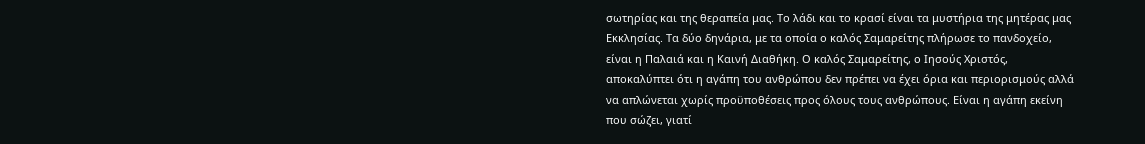σωτηρίας και της θεραπεία μας. Το λάδι και το κρασί είναι τα μυστήρια της μητέρας μας Εκκλησίας. Τα δύο δηνάρια, με τα οποία ο καλός Σαμαρείτης πλήρωσε το πανδοχείο, είναι η Παλαιά και η Καινή Διαθήκη. Ο καλός Σαμαρείτης, ο Ιησούς Χριστός, αποκαλύπτει ότι η αγάπη του ανθρώπου δεν πρέπει να έχει όρια και περιορισμούς αλλά να απλώνεται χωρίς προϋποθέσεις προς όλους τους ανθρώπους. Είναι η αγάπη εκείνη που σώζει, γιατί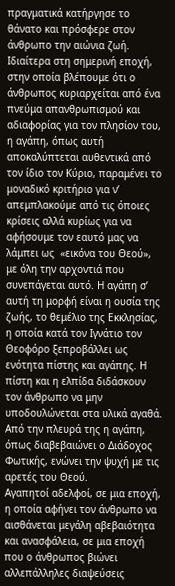πραγματικά κατήργησε το θάνατο και πρόσφερε στον άνθρωπο την αιώνια ζωή.
Ιδιαίτερα στη σημερινή εποχή, στην οποία βλέπουμε ότι ο άνθρωπος κυριαρχείται από ένα πνεύμα απανθρωπισμού και αδιαφορίας για τον πλησίον του, η αγάπη, όπως αυτή αποκαλύπτεται αυθεντικά από τον ίδιο τον Κύριο, παραμένει το μοναδικό κριτήριο για ν’ απεμπλακούμε από τις όποιες κρίσεις αλλά κυρίως για να αφήσουμε τον εαυτό μας να λάμπει ως  «εικόνα του Θεού», με όλη την αρχοντιά που συνεπάγεται αυτό. Η αγάπη σ’ αυτή τη μορφή είναι η ουσία της ζωής, το θεμέλιο της Εκκλησίας, η οποία κατά τον Ιγνάτιο τον Θεοφόρο ξεπροβάλλει ως ενότητα πίστης και αγάπης. Η πίστη και η ελπίδα διδάσκουν τον άνθρωπο να μην υποδουλώνεται στα υλικά αγαθά. Από την πλευρά της η αγάπη, όπως διαβεβαιώνει ο Διάδοχος Φωτικής, ενώνει την ψυχή με τις αρετές του Θεού.
Αγαπητοί αδελφοί, σε μια εποχή, η οποία αφήνει τον άνθρωπο να αισθάνεται μεγάλη αβεβαιότητα και ανασφάλεια, σε μια εποχή που ο άνθρωπος βιώνει αλλεπάλληλες διαψεύσεις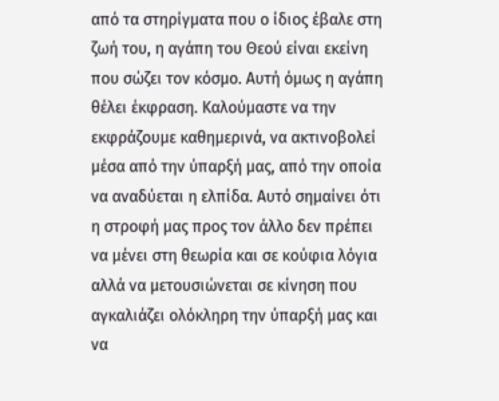από τα στηρίγματα που ο ίδιος έβαλε στη ζωή του, η αγάπη του Θεού είναι εκείνη που σώζει τον κόσμο. Αυτή όμως η αγάπη θέλει έκφραση. Καλούμαστε να την εκφράζουμε καθημερινά, να ακτινοβολεί μέσα από την ύπαρξή μας, από την οποία να αναδύεται η ελπίδα. Αυτό σημαίνει ότι η στροφή μας προς τον άλλο δεν πρέπει να μένει στη θεωρία και σε κούφια λόγια αλλά να μετουσιώνεται σε κίνηση που αγκαλιάζει ολόκληρη την ύπαρξή μας και να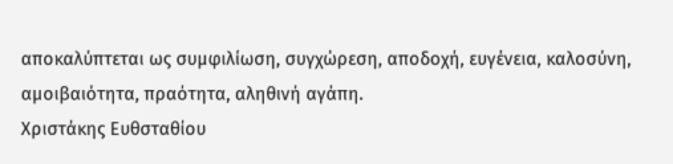αποκαλύπτεται ως συμφιλίωση, συγχώρεση, αποδοχή, ευγένεια, καλοσύνη, αμοιβαιότητα, πραότητα, αληθινή αγάπη.
Χριστάκης Ευθσταθίου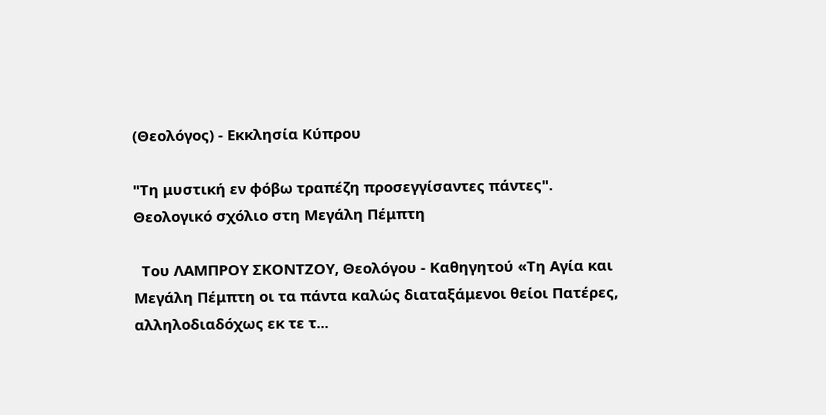(Θεολόγος) - Εκκλησία Κύπρου

"Τη μυστική εν φόβω τραπέζη προσεγγίσαντες πάντες". Θεολογικό σχόλιο στη Μεγάλη Πέμπτη

  Του ΛΑΜΠΡΟΥ ΣΚΟΝΤΖΟΥ, Θεολόγου - Καθηγητού «Τη Αγία και Μεγάλη Πέμπτη οι τα πάντα καλώς διαταξάμενοι θείοι Πατέρες, αλληλοδιαδόχως εκ τε τ...